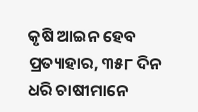କୃଷି ଆଇନ ହେବ ପ୍ରତ୍ୟାହାର, ୩୫୮ ଦିନ ଧରି ଚାଷୀମାନେ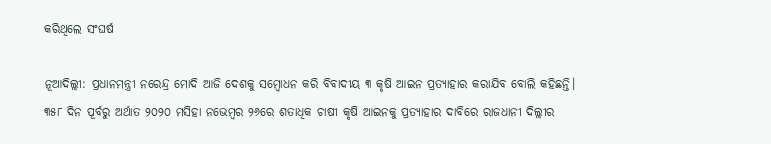କରିଥିଲେ ସଂଘର୍ଷ

ନୂଆଦିଲ୍ଲୀ: ପ୍ରଧାନମନ୍ତ୍ରୀ ନରେନ୍ଦ୍ର ମୋଦି ଆଜି ଦେଶକୁ ସମ୍ବୋଧନ କରି ବିବାଦୀୟ ୩ କୃଷି ଆଇନ ପ୍ରତ୍ୟାହାର କରାଯିବ ବୋଲି କହିଛନ୍ତି। ୩୫୮ ଦିନ ପୂର୍ବରୁ ଅର୍ଥାତ ୨୦୨୦ ମସିହା ନଭେମ୍ବର ୨୬ରେ ଶତାଧିକ ଚାଷୀ କୃଷି ଆଇନକୁ ପ୍ରତ୍ୟାହାର ଦାବିରେ ରାଜଧାନୀ ଦିଲ୍ଲୀର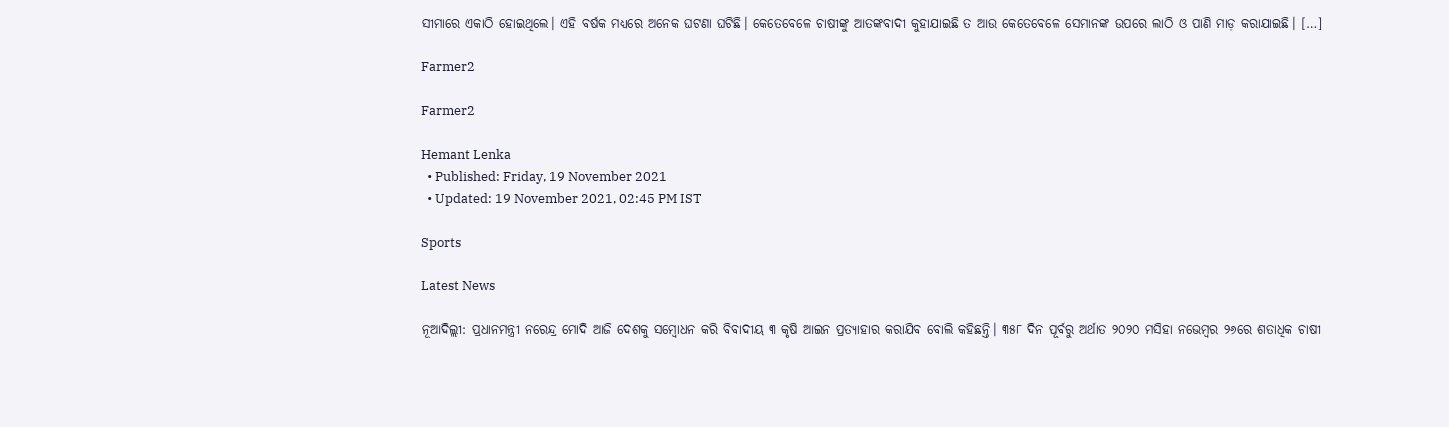ସୀମାରେ ଏକାଠି ହୋଇଥିଲେ। ଏହି ବର୍ଷକ ମଧ୍ୟରେ ଅନେକ ଘଟଣା ଘଟିଛି। କେତେବେଳେ ଚାଷୀଙ୍କୁ ଆତଙ୍କବାଦୀ କୁହାଯାଇଛି ତ ଆଉ କେତେବେଳେ ସେମାନଙ୍କ ଉପରେ ଲାଠି ଓ ପାଣି ମାଡ଼ କରାଯାଇଛି। […]

Farmer2

Farmer2

Hemant Lenka
  • Published: Friday, 19 November 2021
  • Updated: 19 November 2021, 02:45 PM IST

Sports

Latest News

ନୂଆଦିଲ୍ଲୀ: ପ୍ରଧାନମନ୍ତ୍ରୀ ନରେନ୍ଦ୍ର ମୋଦି ଆଜି ଦେଶକୁ ସମ୍ବୋଧନ କରି ବିବାଦୀୟ ୩ କୃଷି ଆଇନ ପ୍ରତ୍ୟାହାର କରାଯିବ ବୋଲି କହିଛନ୍ତି। ୩୫୮ ଦିନ ପୂର୍ବରୁ ଅର୍ଥାତ ୨୦୨୦ ମସିହା ନଭେମ୍ବର ୨୬ରେ ଶତାଧିକ ଚାଷୀ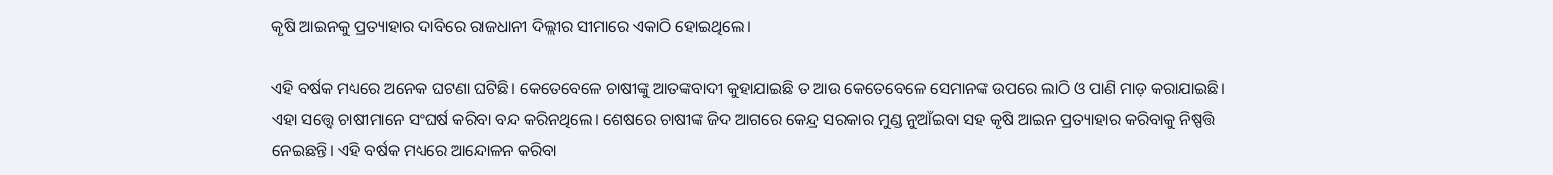କୃଷି ଆଇନକୁ ପ୍ରତ୍ୟାହାର ଦାବିରେ ରାଜଧାନୀ ଦିଲ୍ଲୀର ସୀମାରେ ଏକାଠି ହୋଇଥିଲେ।

ଏହି ବର୍ଷକ ମଧ୍ୟରେ ଅନେକ ଘଟଣା ଘଟିଛି। କେତେବେଳେ ଚାଷୀଙ୍କୁ ଆତଙ୍କବାଦୀ କୁହାଯାଇଛି ତ ଆଉ କେତେବେଳେ ସେମାନଙ୍କ ଉପରେ ଲାଠି ଓ ପାଣି ମାଡ଼ କରାଯାଇଛି। ଏହା ସତ୍ତ୍ୱେ ଚାଷୀମାନେ ସଂଘର୍ଷ କରିବା ବନ୍ଦ କରିନଥିଲେ। ଶେଷରେ ଚାଷୀଙ୍କ ଜିଦ ଆଗରେ କେନ୍ଦ୍ର ସରକାର ମୁଣ୍ଡ ନୁଆଁଇବା ସହ କୃଷି ଆଇନ ପ୍ରତ୍ୟାହାର କରିବାକୁ ନିଷ୍ପତ୍ତି ନେଇଛନ୍ତି। ଏହି ବର୍ଷକ ମଧ୍ୟରେ ଆନ୍ଦୋଳନ କରିବା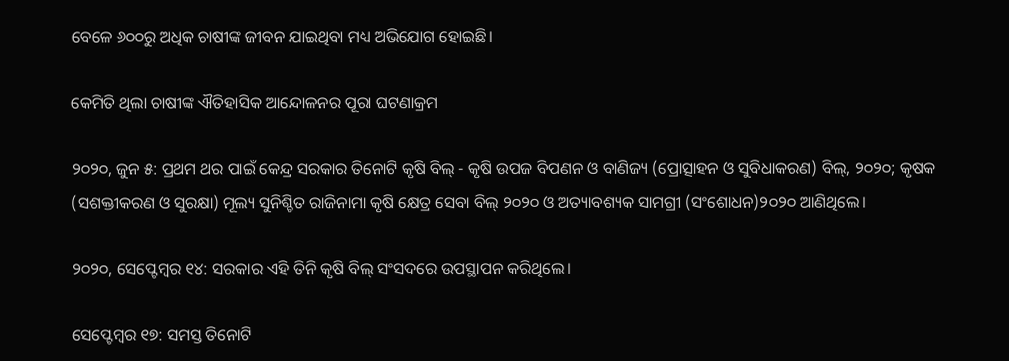ବେଳେ ୬୦୦ରୁ ଅଧିକ ଚାଷୀଙ୍କ ଜୀବନ ଯାଇଥିବା ମଧ୍ୟ ଅଭିଯୋଗ ହୋଇଛି।

କେମିତି ଥିଲା ଚାଷୀଙ୍କ ଐତିହାସିକ ଆନ୍ଦୋଳନର ପୂରା ଘଟଣାକ୍ରମ

୨୦୨୦, ଜୁନ ୫: ପ୍ରଥମ ଥର ପାଇଁ କେନ୍ଦ୍ର ସରକାର ତିନୋଟି କୃଷି ବିଲ୍ - କୃଷି ଉପଜ ବିପଣନ ଓ ବାଣିଜ୍ୟ (ପ୍ରୋତ୍ସାହନ ଓ ସୁବିଧାକରଣ) ବିଲ୍, ୨୦୨୦; କୃଷକ (ସଶକ୍ତୀକରଣ ଓ ସୁରକ୍ଷା) ମୂଲ୍ୟ ସୁନିଶ୍ଚିତ ରାଜିନାମା କୃଷି କ୍ଷେତ୍ର ସେବା ବିଲ୍ ୨୦୨୦ ଓ ଅତ୍ୟାବଶ୍ୟକ ସାମଗ୍ରୀ (ସଂଶୋଧନ)୨୦୨୦ ଆଣିଥିଲେ।

୨୦୨୦, ସେପ୍ଟେମ୍ବର ୧୪: ସରକାର ଏହି ତିନି କୃଷି ବିଲ୍ ସଂସଦରେ ଉପସ୍ଥାପନ କରିଥିଲେ।

ସେପ୍ଟେମ୍ବର ୧୭: ସମସ୍ତ ତିନୋଟି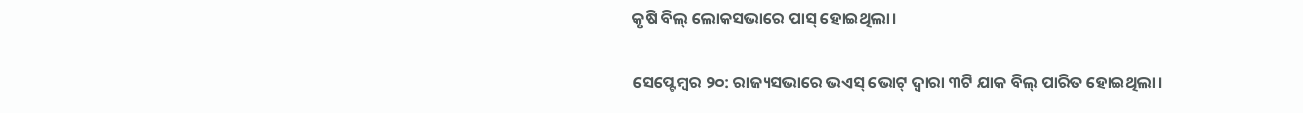କୃଷି ବିଲ୍ ଲୋକସଭାରେ ପାସ୍ ହୋଇଥିଲା।

ସେପ୍ଟେମ୍ବର ୨୦: ରାଜ୍ୟସଭାରେ ଭଏସ୍ ଭୋଟ୍ ଦ୍ୱାରା ୩ଟି ଯାକ ବିଲ୍‌ ପାରିତ ହୋଇଥିଲା।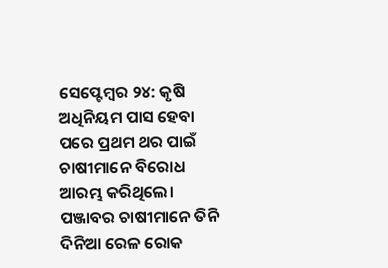ସେପ୍ଟେମ୍ବର ୨୪: କୃଷି ଅଧିନିୟମ ପାସ ହେବା ପରେ ପ୍ରଥମ ଥର ପାଇଁ ଚାଷୀମାନେ ବିରୋଧ ଆରମ୍ଭ କରିଥିଲେ। ପଞ୍ଜାବର ଚାଷୀମାନେ ତିନି ଦିନିଆ ରେଳ ରୋକ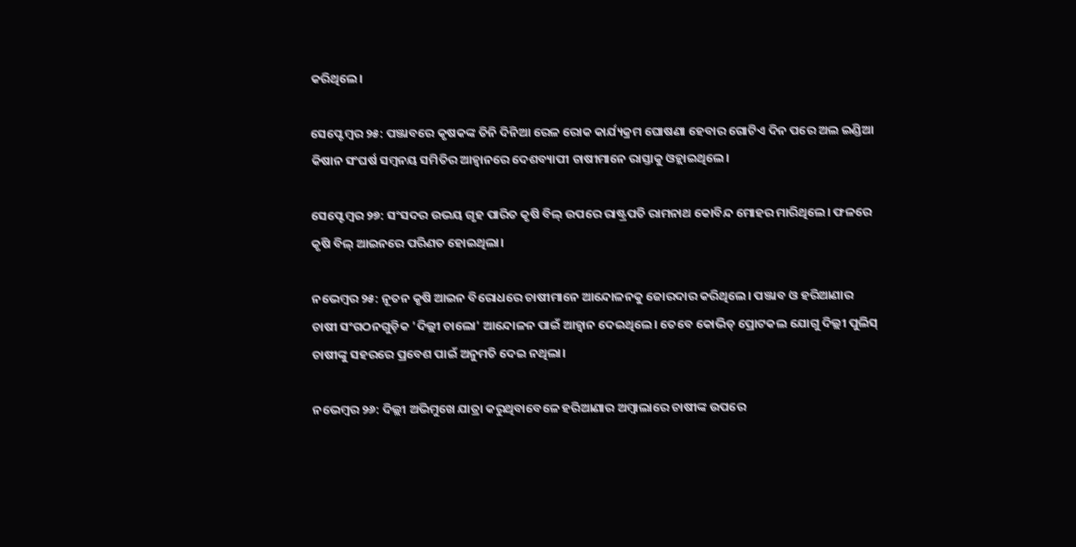କରିଥିଲେ।

ସେପ୍ଟେମ୍ବର ୨୫: ପଞ୍ଜାବରେ କୃଷକଙ୍କ ତିନି ଦିନିଆ ରେଳ ରୋକ କାର୍ଯ୍ୟକ୍ରମ ଘୋଷଣା ହେବାର ଗୋଟିଏ ଦିନ ପରେ ଅଲ ଇଣ୍ଡିଆ କିଷାନ ସଂଘର୍ଷ ସମ୍ବନୟ ସମିତିର ଆହ୍ୱାନରେ ଦେଶବ୍ୟାପୀ ଚାଷୀମାନେ ରାସ୍ତାକୁ ଓହ୍ଲାଇଥିଲେ।

ସେପ୍ଟେମ୍ବର ୨୭: ସଂସଦର ଉଭୟ ଗୃହ ପାରିତ କୃଷି ବିଲ୍ ଉପରେ ରାଷ୍ଟ୍ରପତି ରାମନାଥ କୋବିନ୍ଦ ମୋହର ମାରିଥିଲେ। ଫଳରେ କୃଷି ବିଲ୍‌ ଆଇନରେ ପରିଣତ ହୋଇଥିଲା।

ନଭେମ୍ବର ୨୫: ନୂତନ କୃଷି ଆଇନ ବିରୋଧରେ ଚାଷୀମାନେ ଆନ୍ଦୋଳନକୁ ଜୋରଦାର କରିଥିଲେ। ପଞ୍ଜାବ ଓ ହରିଆଣାର ଚାଷୀ ସଂଗଠନଗୁଡ଼ିକ 'ଦିଲ୍ଲୀ ଚାଲୋ' ଆନ୍ଦୋଳନ ପାଇଁ ଆହ୍ୱାନ ଦେଇଥିଲେ। ତେବେ କୋଭିଡ୍‌ ପ୍ରୋଟକଲ ଯୋଗୁ ଦିଲ୍ଲୀ ପୁଲିସ୍‌ ଚାଷୀଙ୍କୁ ସହରରେ ପ୍ରବେଶ ପାଇଁ ଅନୁମତି ଦେଇ ନଥିଲା।

ନଭେମ୍ବର ୨୬: ଦିଲ୍ଲୀ ଅଭିମୁଖେ ଯାତ୍ରା କରୁଥିବାବେଳେ ହରିଆଣାର ଅମ୍ବାଲାରେ ଚାଷୀଙ୍କ ଉପରେ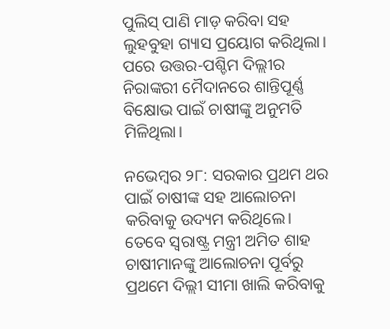ପୁଲିସ୍‌ ପାଣି ମାଡ଼ କରିବା ସହ ଲୁହବୁହା ଗ୍ୟାସ ପ୍ରୟୋଗ କରିଥିଲା। ପରେ ଉତ୍ତର-ପଶ୍ଚିମ ଦିଲ୍ଲୀର ନିରାଙ୍କରୀ ମୈଦାନରେ ଶାନ୍ତିପୂର୍ଣ୍ଣ ବିକ୍ଷୋଭ ପାଇଁ ଚାଷୀଙ୍କୁ ଅନୁମତି ମିଳିଥିଲା।

ନଭେମ୍ବର ୨୮: ସରକାର ପ୍ରଥମ ଥର ପାଇଁ ଚାଷୀଙ୍କ ସହ ଆଲୋଚନା କରିବାକୁ ଉଦ୍ୟମ କରିଥିଲେ। ତେବେ ସ୍ୱରାଷ୍ଟ୍ର ମନ୍ତ୍ରୀ ଅମିତ ଶାହ ଚାଷୀମାନଙ୍କୁ ଆଲୋଚନା ପୂର୍ବରୁ ପ୍ରଥମେ ଦିଲ୍ଲୀ ସୀମା ଖାଲି କରିବାକୁ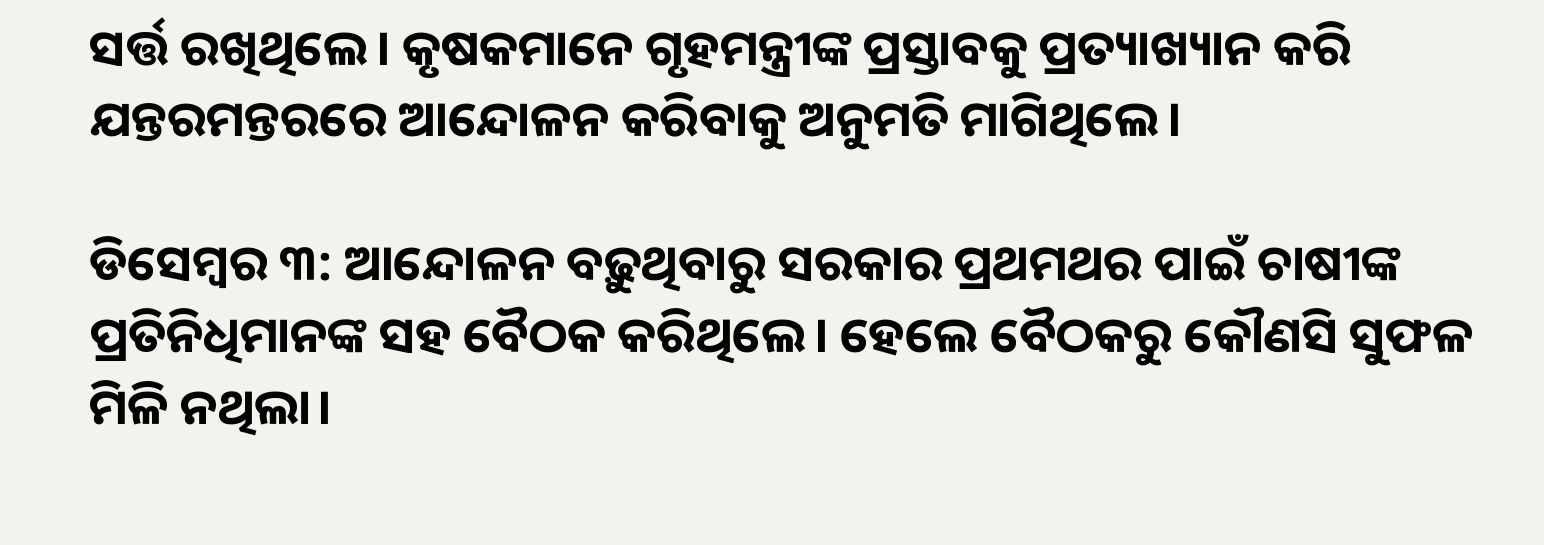ସର୍ତ୍ତ ରଖିଥିଲେ। କୃଷକମାନେ ଗୃହମନ୍ତ୍ରୀଙ୍କ ପ୍ରସ୍ତାବକୁ ପ୍ରତ୍ୟାଖ୍ୟାନ କରି ଯନ୍ତରମନ୍ତରରେ ଆନ୍ଦୋଳନ କରିବାକୁ ଅନୁମତି ମାଗିଥିଲେ।

ଡିସେମ୍ବର ୩: ଆନ୍ଦୋଳନ ବଢ଼ୁଥିବାରୁ ସରକାର ପ୍ରଥମଥର ପାଇଁ ଚାଷୀଙ୍କ ପ୍ରତିନିଧିମାନଙ୍କ ସହ ବୈଠକ କରିଥିଲେ। ହେଲେ ବୈଠକରୁ କୌଣସି ସୁଫଳ ମିଳି ନଥିଲା।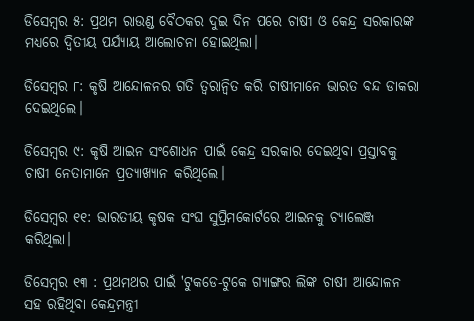ଡିସେମ୍ବର ୫: ପ୍ରଥମ ରାଉଣ୍ଡ ବୈଠକର ଦୁଇ ଦିନ ପରେ ଚାଷୀ ଓ କେନ୍ଦ୍ର ସରକାରଙ୍କ ମଧ୍ୟରେ ଦ୍ୱିତୀୟ ପର୍ଯ୍ୟାୟ ଆଲୋଚନା ହୋଇଥିଲା।

ଡିସେମ୍ବର ୮: କୃଷି ଆନ୍ଦୋଳନର ଗତି ତ୍ୱରାନ୍ୱିତ କରି ଚାଷୀମାନେ ଭାରତ ବନ୍ଦ ଡାକରା ଦେଇଥିଲେ।

ଡିସେମ୍ବର ୯: କୃଷି ଆଇନ ସଂଶୋଧନ ପାଇଁ କେନ୍ଦ୍ର ସରକାର ଦେଇଥିବା ପ୍ରସ୍ତାବକୁ ଚାଷୀ ନେତାମାନେ ପ୍ରତ୍ୟାଖ୍ୟାନ କରିଥିଲେ।

ଡିସେମ୍ବର ୧୧: ଭାରତୀୟ କୃଷକ ସଂଘ ସୁପ୍ରିମକୋର୍ଟରେ ଆଇନକୁ ଚ୍ୟାଲେଞ୍ଜ କରିଥିଲା।

ଡିସେମ୍ବର ୧୩ : ପ୍ରଥମଥର ପାଇଁ 'ଟୁକଡେ-ଟୁକେ ଗ୍ୟାଙ୍ଗର ଲିଙ୍କ ଚାଷୀ ଆନ୍ଦୋଳନ ସହ ରହିଥିବା କେନ୍ଦ୍ରମନ୍ତ୍ରୀ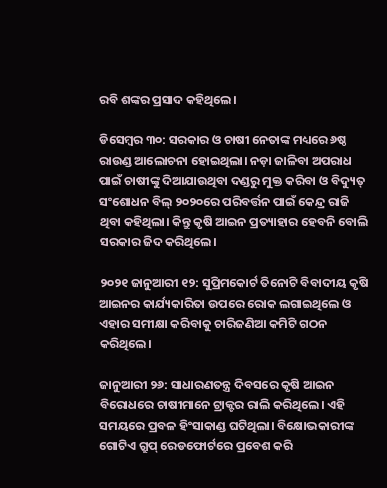ରବି ଶଙ୍କର ପ୍ରସାଦ କହିଥିଲେ।

ଡିସେମ୍ବର ୩୦: ସରକାର ଓ ଚାଷୀ ନେତାଙ୍କ ମଧ୍ୟରେ ୬ଷ୍ଠ ରାଉଣ୍ଡ ଆଲୋଚନା ହୋଇଥିଲା। ନଡ଼ା ଜାଳିବା ଅପରାଧ ପାଇଁ ଚାଷୀଙ୍କୁ ଦିଆଯାଉଥିବା ଦଣ୍ଡରୁ ମୁକ୍ତ କରିବା ଓ ବିଦ୍ୟୁତ୍ ସଂଶୋଧନ ବିଲ୍ ୨୦୨୦ରେ ପରିବର୍ତ୍ତନ ପାଇଁ କେନ୍ଦ୍ର ରାଜି ଥିବା କହିଥିଲା। କିନ୍ତୁ କୃଷି ଆଇନ ପ୍ରତ୍ୟାହାର ହେବନି ବୋଲି ସରକାର ଜିଦ କରିଥିଲେ।

୨୦୨୧ ଜାନୁଆରୀ ୧୨: ସୁପ୍ରିମକୋର୍ଟ ତିନୋଟି ବିବାଦୀୟ କୃଷି ଆଇନର କାର୍ଯ୍ୟକାରିତା ଉପରେ ରୋକ ଲଗାଇଥିଲେ ଓ ଏହାର ସମୀକ୍ଷା କରିବାକୁ ଚାରିଜଣିଆ କମିଟି ଗଠନ କରିଥିଲେ।

ଜାନୁଆରୀ ୨୬: ସାଧାରଣତନ୍ତ୍ର ଦିବସରେ କୃଷି ଆଇନ ବିରୋଧରେ ଚାଷୀମାନେ ଟ୍ରାକ୍ଟର ରାଲି କରିଥିଲେ। ଏହି ସମୟରେ ପ୍ରବଳ ହିଂସାକାଣ୍ଡ ଘଟିଥିଲା। ବିକ୍ଷୋଭକାରୀଙ୍କ ଗୋଟିଏ ଗ୍ରୁପ୍‌ ରେଡଫୋର୍ଟରେ ପ୍ରବେଶ କରି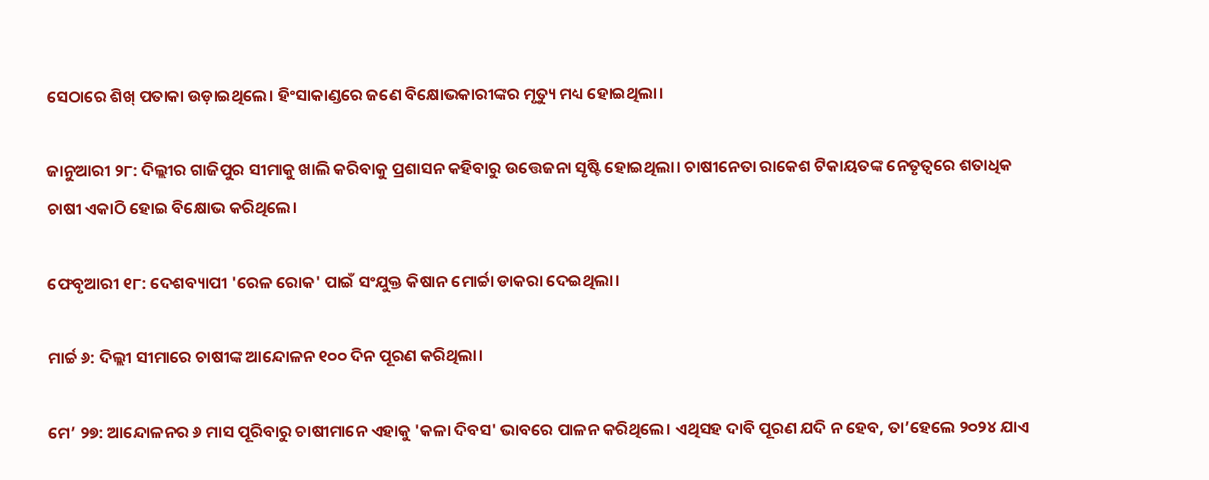ସେଠାରେ ଶିଖ୍‌ ପତାକା ଉଡ଼ାଇଥିଲେ। ହିଂସାକାଣ୍ଡରେ ଜଣେ ବିକ୍ଷୋଭକାରୀଙ୍କର ମୃତ୍ୟୁ ମଧ୍ୟ ହୋଇଥିଲା।

ଜାନୁଆରୀ ୨୮: ଦିଲ୍ଲୀର ଗାଜିପୁର ସୀମାକୁ ଖାଲି କରିବାକୁ ପ୍ରଶାସନ କହିବାରୁ ଉତ୍ତେଜନା ସୃଷ୍ଟି ହୋଇଥିଲା। ଚାଷୀନେତା ରାକେଶ ଟିକାୟତଙ୍କ ନେତୃତ୍ୱରେ ଶତାଧିକ ଚାଷୀ ଏକାଠି ହୋଇ ବିକ୍ଷୋଭ କରିଥିଲେ।

ଫେବୃଆରୀ ୧୮: ଦେଶବ୍ୟାପୀ 'ରେଳ ରୋକ' ପାଇଁ ସଂଯୁକ୍ତ କିଷାନ ମୋର୍ଚ୍ଚା ଡାକରା ଦେଇଥିଲା।

ମାର୍ଚ୍ଚ ୬: ଦିଲ୍ଲୀ ସୀମାରେ ଚାଷୀଙ୍କ ଆନ୍ଦୋଳନ ୧୦୦ ଦିନ ପୂରଣ କରିଥିଲା।

ମେ’ ୨୭: ଆନ୍ଦୋଳନର ୬ ମାସ ପୂରିବାରୁ ଚାଷୀମାନେ ଏହାକୁ 'କଳା ଦିବସ' ଭାବରେ ପାଳନ କରିଥିଲେ। ଏଥିସହ ଦାବି ପୂରଣ ଯଦି ନ ହେବ, ତା’ହେଲେ ୨୦୨୪ ଯାଏ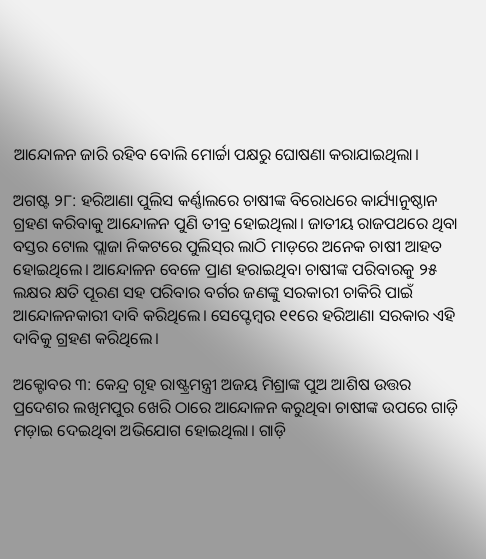ଆନ୍ଦୋଳନ ଜାରି ରହିବ ବୋଲି ମୋର୍ଚ୍ଚା ପକ୍ଷରୁ ଘୋଷଣା କରାଯାଇଥିଲା।

ଅଗଷ୍ଟ ୨୮: ହରିଆଣା ପୁଲିସ କର୍ଣ୍ଣାଲରେ ଚାଷୀଙ୍କ ବିରୋଧରେ କାର୍ଯ୍ୟାନୁଷ୍ଠାନ ଗ୍ରହଣ କରିବାକୁ ଆନ୍ଦୋଳନ ପୁଣି ତୀବ୍ର ହୋଇଥିଲା। ଜାତୀୟ ରାଜପଥରେ ଥିବା ବସ୍ତର ଟୋଲ ପ୍ଲାଜା ନିକଟରେ ପୁଲିସ୍‌ର ଲାଠି ମାଡ଼ରେ ଅନେକ ଚାଷୀ ଆହତ ହୋଇଥିଲେ। ଆନ୍ଦୋଳନ ବେଳେ ପ୍ରାଣ ହରାଇଥିବା ଚାଷୀଙ୍କ ପରିବାରକୁ ୨୫ ଲକ୍ଷର କ୍ଷତି ପୂରଣ ସହ ପରିବାର ବର୍ଗର ଜଣଙ୍କୁ ସରକାରୀ ଚାକିରି ପାଇଁ ଆନ୍ଦୋଳନକାରୀ ଦାବି କରିଥିଲେ। ସେପ୍ଟେମ୍ବର ୧୧ରେ ହରିଆଣା ସରକାର ଏହି ଦାବିକୁ ଗ୍ରହଣ କରିଥିଲେ।

ଅକ୍ଟୋବର ୩: କେନ୍ଦ୍ର ଗୃହ ରାଷ୍ଟ୍ରମନ୍ତ୍ରୀ ଅଜୟ ମିଶ୍ରାଙ୍କ ପୁଅ ଆଶିଷ ଉତ୍ତର ପ୍ରଦେଶର ଲଖିମପୁର ଖେରି ଠାରେ ଆନ୍ଦୋଳନ କରୁଥିବା ଚାଷୀଙ୍କ ଉପରେ ଗାଡ଼ି ମଡ଼ାଇ ଦେଇଥିବା ଅଭିଯୋଗ ହୋଇଥିଲା। ଗାଡ଼ି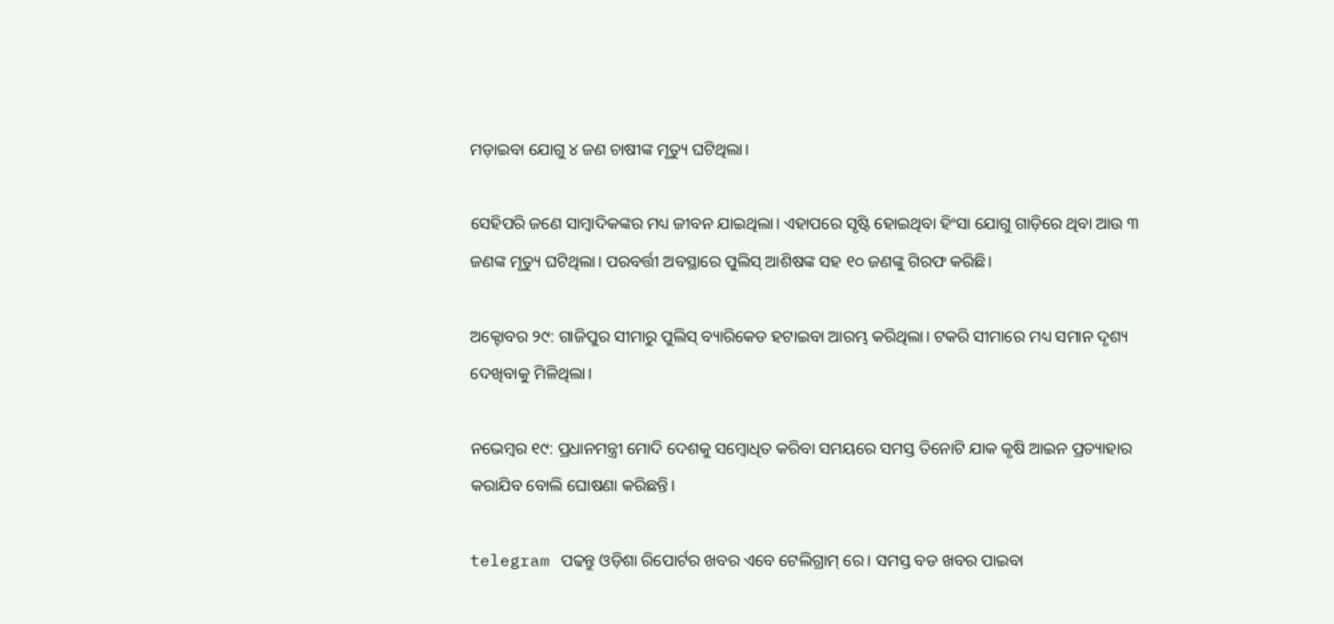ମଡ଼ାଇବା ଯୋଗୁ ୪ ଜଣ ଚାଷୀଙ୍କ ମୃତ୍ୟୁ ଘଟିଥିଲା।

ସେହିପରି ଜଣେ ସାମ୍ବାଦିକଙ୍କର ମଧ୍ୟ ଜୀବନ ଯାଇଥିଲା। ଏହାପରେ ସୃଷ୍ଟି ହୋଇଥିବା ହିଂସା ଯୋଗୁ ଗାଡ଼ିରେ ଥିବା ଆଉ ୩ ଜଣଙ୍କ ମୃତ୍ୟୁ ଘଟିଥିଲା। ପରବର୍ତ୍ତୀ ଅବସ୍ଥାରେ ପୁଲିସ୍‌ ଆଶିଷଙ୍କ ସହ ୧୦ ଜଣଙ୍କୁ ଗିରଫ କରିଛି।

ଅକ୍ଟୋବର ୨୯: ଗାଜିପୁର ସୀମାରୁ ପୁଲିସ୍‌ ବ୍ୟାରିକେଡ ହଟାଇବା ଆରମ୍ଭ କରିଥିଲା। ଟକରି ସୀମାରେ ମଧ୍ୟ ସମାନ ଦୃଶ୍ୟ ଦେଖିବାକୁ ମିଳିଥିଲା।

ନଭେମ୍ବର ୧୯: ପ୍ରଧାନମନ୍ତ୍ରୀ ମୋଦି ଦେଶକୁ ସମ୍ବୋଧିତ କରିବା ସମୟରେ ସମସ୍ତ ତିନୋଟି ଯାକ କୃଷି ଆଇନ ପ୍ରତ୍ୟାହାର କରାଯିବ ବୋଲି ଘୋଷଣା କରିଛନ୍ତି।

telegram ପଢନ୍ତୁ ଓଡ଼ିଶା ରିପୋର୍ଟର ଖବର ଏବେ ଟେଲିଗ୍ରାମ୍ ରେ। ସମସ୍ତ ବଡ ଖବର ପାଇବା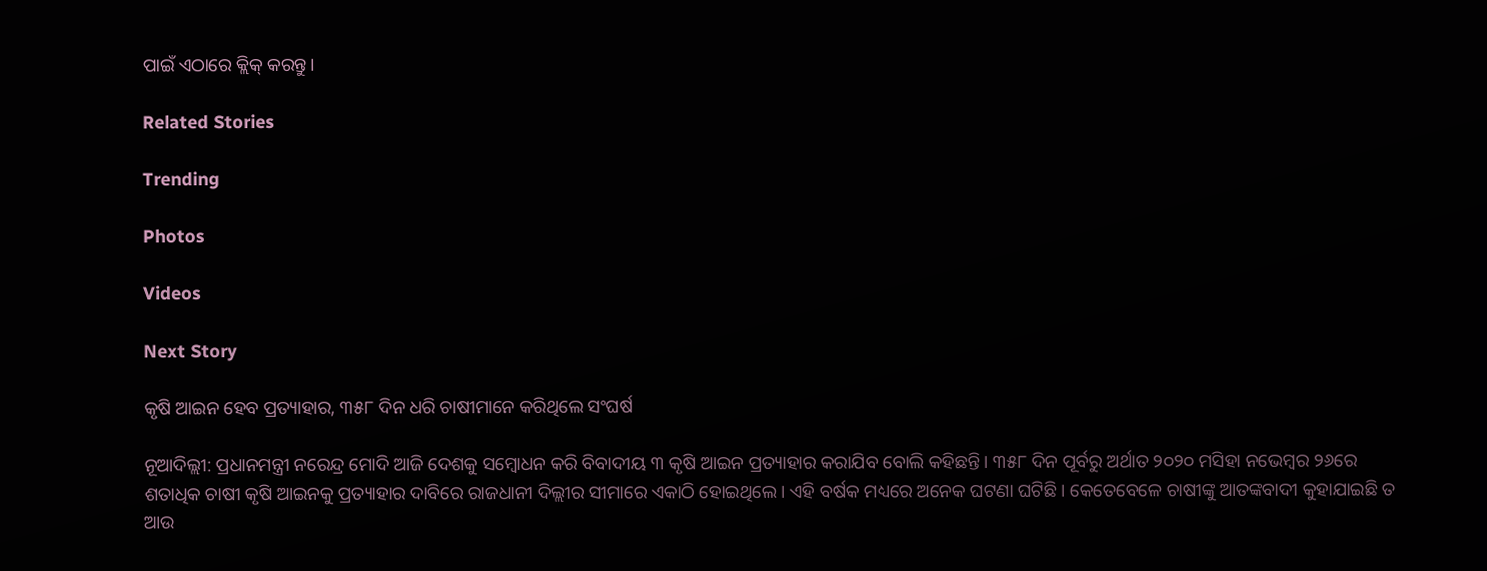ପାଇଁ ଏଠାରେ କ୍ଲିକ୍ କରନ୍ତୁ।

Related Stories

Trending

Photos

Videos

Next Story

କୃଷି ଆଇନ ହେବ ପ୍ରତ୍ୟାହାର, ୩୫୮ ଦିନ ଧରି ଚାଷୀମାନେ କରିଥିଲେ ସଂଘର୍ଷ

ନୂଆଦିଲ୍ଲୀ: ପ୍ରଧାନମନ୍ତ୍ରୀ ନରେନ୍ଦ୍ର ମୋଦି ଆଜି ଦେଶକୁ ସମ୍ବୋଧନ କରି ବିବାଦୀୟ ୩ କୃଷି ଆଇନ ପ୍ରତ୍ୟାହାର କରାଯିବ ବୋଲି କହିଛନ୍ତି। ୩୫୮ ଦିନ ପୂର୍ବରୁ ଅର୍ଥାତ ୨୦୨୦ ମସିହା ନଭେମ୍ବର ୨୬ରେ ଶତାଧିକ ଚାଷୀ କୃଷି ଆଇନକୁ ପ୍ରତ୍ୟାହାର ଦାବିରେ ରାଜଧାନୀ ଦିଲ୍ଲୀର ସୀମାରେ ଏକାଠି ହୋଇଥିଲେ। ଏହି ବର୍ଷକ ମଧ୍ୟରେ ଅନେକ ଘଟଣା ଘଟିଛି। କେତେବେଳେ ଚାଷୀଙ୍କୁ ଆତଙ୍କବାଦୀ କୁହାଯାଇଛି ତ ଆଉ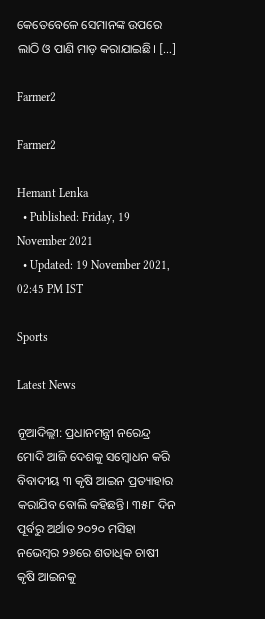କେତେବେଳେ ସେମାନଙ୍କ ଉପରେ ଲାଠି ଓ ପାଣି ମାଡ଼ କରାଯାଇଛି। […]

Farmer2

Farmer2

Hemant Lenka
  • Published: Friday, 19 November 2021
  • Updated: 19 November 2021, 02:45 PM IST

Sports

Latest News

ନୂଆଦିଲ୍ଲୀ: ପ୍ରଧାନମନ୍ତ୍ରୀ ନରେନ୍ଦ୍ର ମୋଦି ଆଜି ଦେଶକୁ ସମ୍ବୋଧନ କରି ବିବାଦୀୟ ୩ କୃଷି ଆଇନ ପ୍ରତ୍ୟାହାର କରାଯିବ ବୋଲି କହିଛନ୍ତି। ୩୫୮ ଦିନ ପୂର୍ବରୁ ଅର୍ଥାତ ୨୦୨୦ ମସିହା ନଭେମ୍ବର ୨୬ରେ ଶତାଧିକ ଚାଷୀ କୃଷି ଆଇନକୁ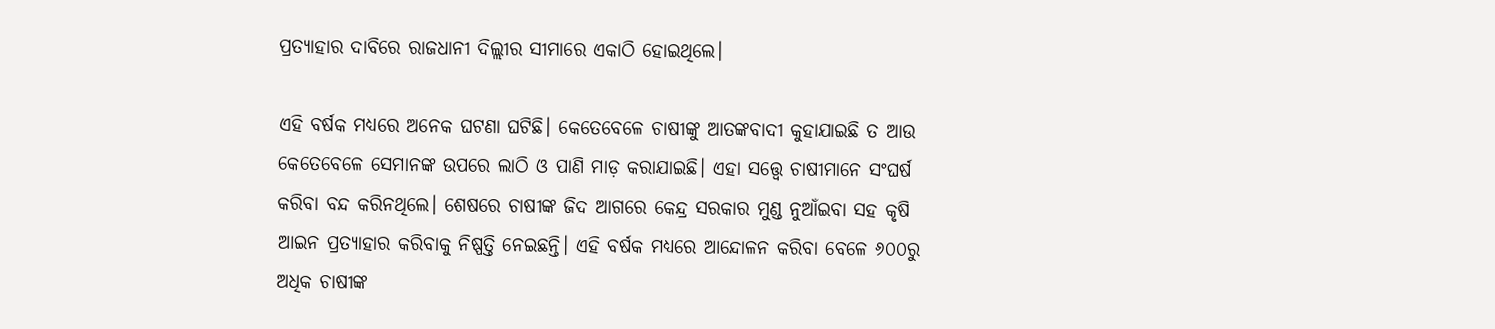ପ୍ରତ୍ୟାହାର ଦାବିରେ ରାଜଧାନୀ ଦିଲ୍ଲୀର ସୀମାରେ ଏକାଠି ହୋଇଥିଲେ।

ଏହି ବର୍ଷକ ମଧ୍ୟରେ ଅନେକ ଘଟଣା ଘଟିଛି। କେତେବେଳେ ଚାଷୀଙ୍କୁ ଆତଙ୍କବାଦୀ କୁହାଯାଇଛି ତ ଆଉ କେତେବେଳେ ସେମାନଙ୍କ ଉପରେ ଲାଠି ଓ ପାଣି ମାଡ଼ କରାଯାଇଛି। ଏହା ସତ୍ତ୍ୱେ ଚାଷୀମାନେ ସଂଘର୍ଷ କରିବା ବନ୍ଦ କରିନଥିଲେ। ଶେଷରେ ଚାଷୀଙ୍କ ଜିଦ ଆଗରେ କେନ୍ଦ୍ର ସରକାର ମୁଣ୍ଡ ନୁଆଁଇବା ସହ କୃଷି ଆଇନ ପ୍ରତ୍ୟାହାର କରିବାକୁ ନିଷ୍ପତ୍ତି ନେଇଛନ୍ତି। ଏହି ବର୍ଷକ ମଧ୍ୟରେ ଆନ୍ଦୋଳନ କରିବା ବେଳେ ୬୦୦ରୁ ଅଧିକ ଚାଷୀଙ୍କ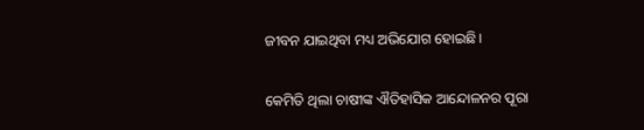ଜୀବନ ଯାଇଥିବା ମଧ୍ୟ ଅଭିଯୋଗ ହୋଇଛି।

କେମିତି ଥିଲା ଚାଷୀଙ୍କ ଐତିହାସିକ ଆନ୍ଦୋଳନର ପୂରା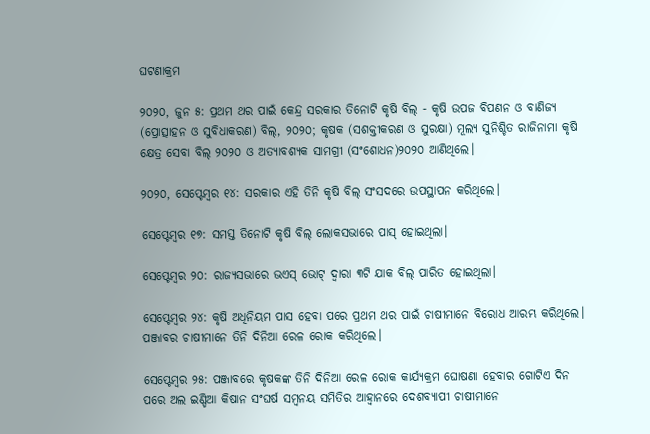ଘଟଣାକ୍ରମ

୨୦୨୦, ଜୁନ ୫: ପ୍ରଥମ ଥର ପାଇଁ କେନ୍ଦ୍ର ସରକାର ତିନୋଟି କୃଷି ବିଲ୍ - କୃଷି ଉପଜ ବିପଣନ ଓ ବାଣିଜ୍ୟ (ପ୍ରୋତ୍ସାହନ ଓ ସୁବିଧାକରଣ) ବିଲ୍, ୨୦୨୦; କୃଷକ (ସଶକ୍ତୀକରଣ ଓ ସୁରକ୍ଷା) ମୂଲ୍ୟ ସୁନିଶ୍ଚିତ ରାଜିନାମା କୃଷି କ୍ଷେତ୍ର ସେବା ବିଲ୍ ୨୦୨୦ ଓ ଅତ୍ୟାବଶ୍ୟକ ସାମଗ୍ରୀ (ସଂଶୋଧନ)୨୦୨୦ ଆଣିଥିଲେ।

୨୦୨୦, ସେପ୍ଟେମ୍ବର ୧୪: ସରକାର ଏହି ତିନି କୃଷି ବିଲ୍ ସଂସଦରେ ଉପସ୍ଥାପନ କରିଥିଲେ।

ସେପ୍ଟେମ୍ବର ୧୭: ସମସ୍ତ ତିନୋଟି କୃଷି ବିଲ୍ ଲୋକସଭାରେ ପାସ୍ ହୋଇଥିଲା।

ସେପ୍ଟେମ୍ବର ୨୦: ରାଜ୍ୟସଭାରେ ଭଏସ୍ ଭୋଟ୍ ଦ୍ୱାରା ୩ଟି ଯାକ ବିଲ୍‌ ପାରିତ ହୋଇଥିଲା।

ସେପ୍ଟେମ୍ବର ୨୪: କୃଷି ଅଧିନିୟମ ପାସ ହେବା ପରେ ପ୍ରଥମ ଥର ପାଇଁ ଚାଷୀମାନେ ବିରୋଧ ଆରମ୍ଭ କରିଥିଲେ। ପଞ୍ଜାବର ଚାଷୀମାନେ ତିନି ଦିନିଆ ରେଳ ରୋକ କରିଥିଲେ।

ସେପ୍ଟେମ୍ବର ୨୫: ପଞ୍ଜାବରେ କୃଷକଙ୍କ ତିନି ଦିନିଆ ରେଳ ରୋକ କାର୍ଯ୍ୟକ୍ରମ ଘୋଷଣା ହେବାର ଗୋଟିଏ ଦିନ ପରେ ଅଲ ଇଣ୍ଡିଆ କିଷାନ ସଂଘର୍ଷ ସମ୍ବନୟ ସମିତିର ଆହ୍ୱାନରେ ଦେଶବ୍ୟାପୀ ଚାଷୀମାନେ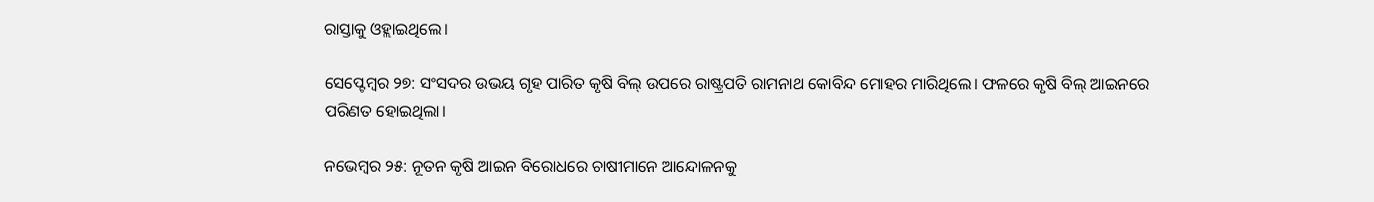ରାସ୍ତାକୁ ଓହ୍ଲାଇଥିଲେ।

ସେପ୍ଟେମ୍ବର ୨୭: ସଂସଦର ଉଭୟ ଗୃହ ପାରିତ କୃଷି ବିଲ୍ ଉପରେ ରାଷ୍ଟ୍ରପତି ରାମନାଥ କୋବିନ୍ଦ ମୋହର ମାରିଥିଲେ। ଫଳରେ କୃଷି ବିଲ୍‌ ଆଇନରେ ପରିଣତ ହୋଇଥିଲା।

ନଭେମ୍ବର ୨୫: ନୂତନ କୃଷି ଆଇନ ବିରୋଧରେ ଚାଷୀମାନେ ଆନ୍ଦୋଳନକୁ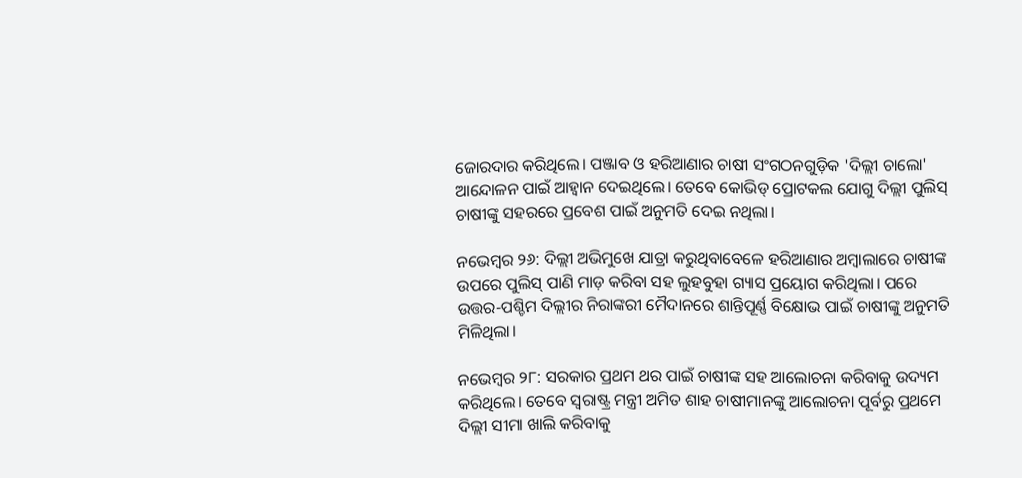ଜୋରଦାର କରିଥିଲେ। ପଞ୍ଜାବ ଓ ହରିଆଣାର ଚାଷୀ ସଂଗଠନଗୁଡ଼ିକ 'ଦିଲ୍ଲୀ ଚାଲୋ' ଆନ୍ଦୋଳନ ପାଇଁ ଆହ୍ୱାନ ଦେଇଥିଲେ। ତେବେ କୋଭିଡ୍‌ ପ୍ରୋଟକଲ ଯୋଗୁ ଦିଲ୍ଲୀ ପୁଲିସ୍‌ ଚାଷୀଙ୍କୁ ସହରରେ ପ୍ରବେଶ ପାଇଁ ଅନୁମତି ଦେଇ ନଥିଲା।

ନଭେମ୍ବର ୨୬: ଦିଲ୍ଲୀ ଅଭିମୁଖେ ଯାତ୍ରା କରୁଥିବାବେଳେ ହରିଆଣାର ଅମ୍ବାଲାରେ ଚାଷୀଙ୍କ ଉପରେ ପୁଲିସ୍‌ ପାଣି ମାଡ଼ କରିବା ସହ ଲୁହବୁହା ଗ୍ୟାସ ପ୍ରୟୋଗ କରିଥିଲା। ପରେ ଉତ୍ତର-ପଶ୍ଚିମ ଦିଲ୍ଲୀର ନିରାଙ୍କରୀ ମୈଦାନରେ ଶାନ୍ତିପୂର୍ଣ୍ଣ ବିକ୍ଷୋଭ ପାଇଁ ଚାଷୀଙ୍କୁ ଅନୁମତି ମିଳିଥିଲା।

ନଭେମ୍ବର ୨୮: ସରକାର ପ୍ରଥମ ଥର ପାଇଁ ଚାଷୀଙ୍କ ସହ ଆଲୋଚନା କରିବାକୁ ଉଦ୍ୟମ କରିଥିଲେ। ତେବେ ସ୍ୱରାଷ୍ଟ୍ର ମନ୍ତ୍ରୀ ଅମିତ ଶାହ ଚାଷୀମାନଙ୍କୁ ଆଲୋଚନା ପୂର୍ବରୁ ପ୍ରଥମେ ଦିଲ୍ଲୀ ସୀମା ଖାଲି କରିବାକୁ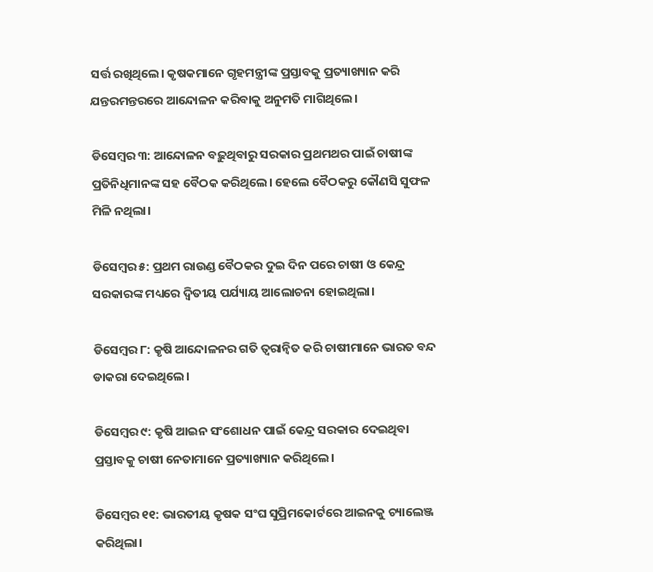ସର୍ତ୍ତ ରଖିଥିଲେ। କୃଷକମାନେ ଗୃହମନ୍ତ୍ରୀଙ୍କ ପ୍ରସ୍ତାବକୁ ପ୍ରତ୍ୟାଖ୍ୟାନ କରି ଯନ୍ତରମନ୍ତରରେ ଆନ୍ଦୋଳନ କରିବାକୁ ଅନୁମତି ମାଗିଥିଲେ।

ଡିସେମ୍ବର ୩: ଆନ୍ଦୋଳନ ବଢ଼ୁଥିବାରୁ ସରକାର ପ୍ରଥମଥର ପାଇଁ ଚାଷୀଙ୍କ ପ୍ରତିନିଧିମାନଙ୍କ ସହ ବୈଠକ କରିଥିଲେ। ହେଲେ ବୈଠକରୁ କୌଣସି ସୁଫଳ ମିଳି ନଥିଲା।

ଡିସେମ୍ବର ୫: ପ୍ରଥମ ରାଉଣ୍ଡ ବୈଠକର ଦୁଇ ଦିନ ପରେ ଚାଷୀ ଓ କେନ୍ଦ୍ର ସରକାରଙ୍କ ମଧ୍ୟରେ ଦ୍ୱିତୀୟ ପର୍ଯ୍ୟାୟ ଆଲୋଚନା ହୋଇଥିଲା।

ଡିସେମ୍ବର ୮: କୃଷି ଆନ୍ଦୋଳନର ଗତି ତ୍ୱରାନ୍ୱିତ କରି ଚାଷୀମାନେ ଭାରତ ବନ୍ଦ ଡାକରା ଦେଇଥିଲେ।

ଡିସେମ୍ବର ୯: କୃଷି ଆଇନ ସଂଶୋଧନ ପାଇଁ କେନ୍ଦ୍ର ସରକାର ଦେଇଥିବା ପ୍ରସ୍ତାବକୁ ଚାଷୀ ନେତାମାନେ ପ୍ରତ୍ୟାଖ୍ୟାନ କରିଥିଲେ।

ଡିସେମ୍ବର ୧୧: ଭାରତୀୟ କୃଷକ ସଂଘ ସୁପ୍ରିମକୋର୍ଟରେ ଆଇନକୁ ଚ୍ୟାଲେଞ୍ଜ କରିଥିଲା।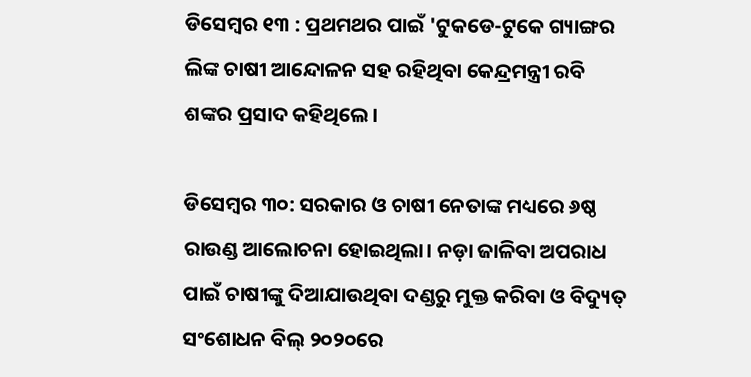ଡିସେମ୍ବର ୧୩ : ପ୍ରଥମଥର ପାଇଁ 'ଟୁକଡେ-ଟୁକେ ଗ୍ୟାଙ୍ଗର ଲିଙ୍କ ଚାଷୀ ଆନ୍ଦୋଳନ ସହ ରହିଥିବା କେନ୍ଦ୍ରମନ୍ତ୍ରୀ ରବି ଶଙ୍କର ପ୍ରସାଦ କହିଥିଲେ।

ଡିସେମ୍ବର ୩୦: ସରକାର ଓ ଚାଷୀ ନେତାଙ୍କ ମଧ୍ୟରେ ୬ଷ୍ଠ ରାଉଣ୍ଡ ଆଲୋଚନା ହୋଇଥିଲା। ନଡ଼ା ଜାଳିବା ଅପରାଧ ପାଇଁ ଚାଷୀଙ୍କୁ ଦିଆଯାଉଥିବା ଦଣ୍ଡରୁ ମୁକ୍ତ କରିବା ଓ ବିଦ୍ୟୁତ୍ ସଂଶୋଧନ ବିଲ୍ ୨୦୨୦ରେ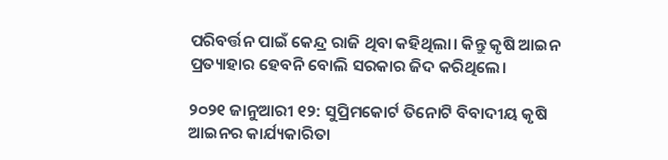ପରିବର୍ତ୍ତନ ପାଇଁ କେନ୍ଦ୍ର ରାଜି ଥିବା କହିଥିଲା। କିନ୍ତୁ କୃଷି ଆଇନ ପ୍ରତ୍ୟାହାର ହେବନି ବୋଲି ସରକାର ଜିଦ କରିଥିଲେ।

୨୦୨୧ ଜାନୁଆରୀ ୧୨: ସୁପ୍ରିମକୋର୍ଟ ତିନୋଟି ବିବାଦୀୟ କୃଷି ଆଇନର କାର୍ଯ୍ୟକାରିତା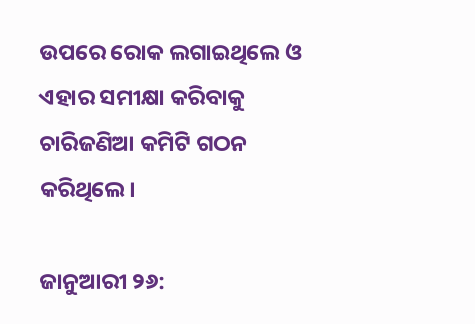ଉପରେ ରୋକ ଲଗାଇଥିଲେ ଓ ଏହାର ସମୀକ୍ଷା କରିବାକୁ ଚାରିଜଣିଆ କମିଟି ଗଠନ କରିଥିଲେ।

ଜାନୁଆରୀ ୨୬: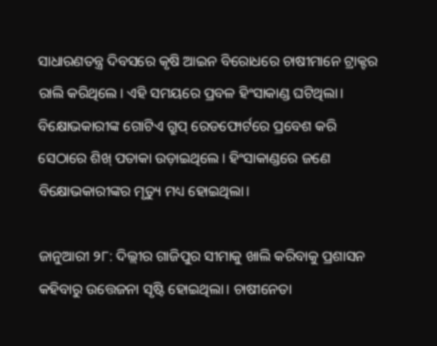ସାଧାରଣତନ୍ତ୍ର ଦିବସରେ କୃଷି ଆଇନ ବିରୋଧରେ ଚାଷୀମାନେ ଟ୍ରାକ୍ଟର ରାଲି କରିଥିଲେ। ଏହି ସମୟରେ ପ୍ରବଳ ହିଂସାକାଣ୍ଡ ଘଟିଥିଲା। ବିକ୍ଷୋଭକାରୀଙ୍କ ଗୋଟିଏ ଗ୍ରୁପ୍‌ ରେଡଫୋର୍ଟରେ ପ୍ରବେଶ କରି ସେଠାରେ ଶିଖ୍‌ ପତାକା ଉଡ଼ାଇଥିଲେ। ହିଂସାକାଣ୍ଡରେ ଜଣେ ବିକ୍ଷୋଭକାରୀଙ୍କର ମୃତ୍ୟୁ ମଧ୍ୟ ହୋଇଥିଲା।

ଜାନୁଆରୀ ୨୮: ଦିଲ୍ଲୀର ଗାଜିପୁର ସୀମାକୁ ଖାଲି କରିବାକୁ ପ୍ରଶାସନ କହିବାରୁ ଉତ୍ତେଜନା ସୃଷ୍ଟି ହୋଇଥିଲା। ଚାଷୀନେତା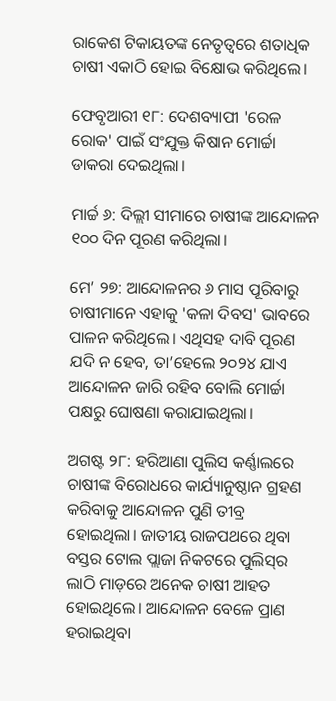ରାକେଶ ଟିକାୟତଙ୍କ ନେତୃତ୍ୱରେ ଶତାଧିକ ଚାଷୀ ଏକାଠି ହୋଇ ବିକ୍ଷୋଭ କରିଥିଲେ।

ଫେବୃଆରୀ ୧୮: ଦେଶବ୍ୟାପୀ 'ରେଳ ରୋକ' ପାଇଁ ସଂଯୁକ୍ତ କିଷାନ ମୋର୍ଚ୍ଚା ଡାକରା ଦେଇଥିଲା।

ମାର୍ଚ୍ଚ ୬: ଦିଲ୍ଲୀ ସୀମାରେ ଚାଷୀଙ୍କ ଆନ୍ଦୋଳନ ୧୦୦ ଦିନ ପୂରଣ କରିଥିଲା।

ମେ’ ୨୭: ଆନ୍ଦୋଳନର ୬ ମାସ ପୂରିବାରୁ ଚାଷୀମାନେ ଏହାକୁ 'କଳା ଦିବସ' ଭାବରେ ପାଳନ କରିଥିଲେ। ଏଥିସହ ଦାବି ପୂରଣ ଯଦି ନ ହେବ, ତା’ହେଲେ ୨୦୨୪ ଯାଏ ଆନ୍ଦୋଳନ ଜାରି ରହିବ ବୋଲି ମୋର୍ଚ୍ଚା ପକ୍ଷରୁ ଘୋଷଣା କରାଯାଇଥିଲା।

ଅଗଷ୍ଟ ୨୮: ହରିଆଣା ପୁଲିସ କର୍ଣ୍ଣାଲରେ ଚାଷୀଙ୍କ ବିରୋଧରେ କାର୍ଯ୍ୟାନୁଷ୍ଠାନ ଗ୍ରହଣ କରିବାକୁ ଆନ୍ଦୋଳନ ପୁଣି ତୀବ୍ର ହୋଇଥିଲା। ଜାତୀୟ ରାଜପଥରେ ଥିବା ବସ୍ତର ଟୋଲ ପ୍ଲାଜା ନିକଟରେ ପୁଲିସ୍‌ର ଲାଠି ମାଡ଼ରେ ଅନେକ ଚାଷୀ ଆହତ ହୋଇଥିଲେ। ଆନ୍ଦୋଳନ ବେଳେ ପ୍ରାଣ ହରାଇଥିବା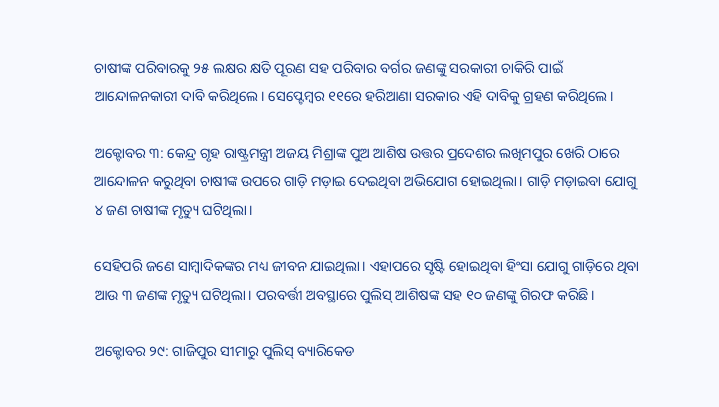ଚାଷୀଙ୍କ ପରିବାରକୁ ୨୫ ଲକ୍ଷର କ୍ଷତି ପୂରଣ ସହ ପରିବାର ବର୍ଗର ଜଣଙ୍କୁ ସରକାରୀ ଚାକିରି ପାଇଁ ଆନ୍ଦୋଳନକାରୀ ଦାବି କରିଥିଲେ। ସେପ୍ଟେମ୍ବର ୧୧ରେ ହରିଆଣା ସରକାର ଏହି ଦାବିକୁ ଗ୍ରହଣ କରିଥିଲେ।

ଅକ୍ଟୋବର ୩: କେନ୍ଦ୍ର ଗୃହ ରାଷ୍ଟ୍ରମନ୍ତ୍ରୀ ଅଜୟ ମିଶ୍ରାଙ୍କ ପୁଅ ଆଶିଷ ଉତ୍ତର ପ୍ରଦେଶର ଲଖିମପୁର ଖେରି ଠାରେ ଆନ୍ଦୋଳନ କରୁଥିବା ଚାଷୀଙ୍କ ଉପରେ ଗାଡ଼ି ମଡ଼ାଇ ଦେଇଥିବା ଅଭିଯୋଗ ହୋଇଥିଲା। ଗାଡ଼ି ମଡ଼ାଇବା ଯୋଗୁ ୪ ଜଣ ଚାଷୀଙ୍କ ମୃତ୍ୟୁ ଘଟିଥିଲା।

ସେହିପରି ଜଣେ ସାମ୍ବାଦିକଙ୍କର ମଧ୍ୟ ଜୀବନ ଯାଇଥିଲା। ଏହାପରେ ସୃଷ୍ଟି ହୋଇଥିବା ହିଂସା ଯୋଗୁ ଗାଡ଼ିରେ ଥିବା ଆଉ ୩ ଜଣଙ୍କ ମୃତ୍ୟୁ ଘଟିଥିଲା। ପରବର୍ତ୍ତୀ ଅବସ୍ଥାରେ ପୁଲିସ୍‌ ଆଶିଷଙ୍କ ସହ ୧୦ ଜଣଙ୍କୁ ଗିରଫ କରିଛି।

ଅକ୍ଟୋବର ୨୯: ଗାଜିପୁର ସୀମାରୁ ପୁଲିସ୍‌ ବ୍ୟାରିକେଡ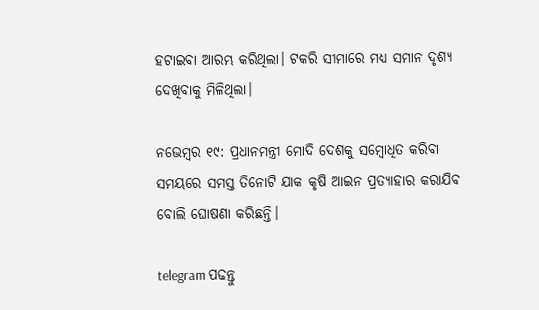ହଟାଇବା ଆରମ୍ଭ କରିଥିଲା। ଟକରି ସୀମାରେ ମଧ୍ୟ ସମାନ ଦୃଶ୍ୟ ଦେଖିବାକୁ ମିଳିଥିଲା।

ନଭେମ୍ବର ୧୯: ପ୍ରଧାନମନ୍ତ୍ରୀ ମୋଦି ଦେଶକୁ ସମ୍ବୋଧିତ କରିବା ସମୟରେ ସମସ୍ତ ତିନୋଟି ଯାକ କୃଷି ଆଇନ ପ୍ରତ୍ୟାହାର କରାଯିବ ବୋଲି ଘୋଷଣା କରିଛନ୍ତି।

telegram ପଢନ୍ତୁ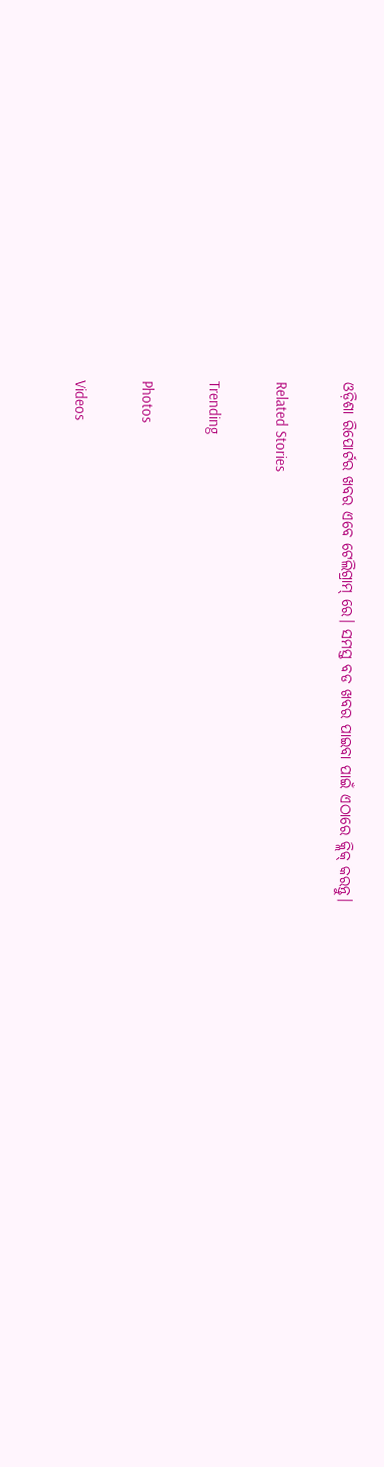ଓଡ଼ିଶା ରିପୋର୍ଟର ଖବର ଏବେ ଟେଲିଗ୍ରାମ୍ ରେ। ସମସ୍ତ ବଡ ଖବର ପାଇବା ପାଇଁ ଏଠାରେ କ୍ଲିକ୍ କରନ୍ତୁ।

Related Stories

Trending

Photos

Videos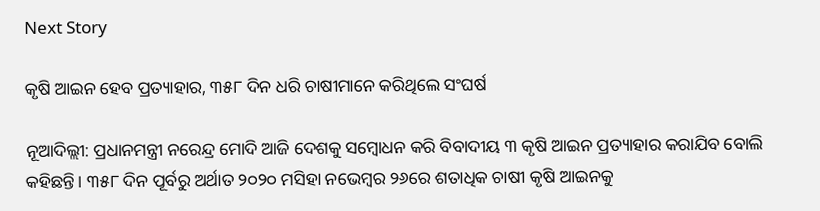Next Story

କୃଷି ଆଇନ ହେବ ପ୍ରତ୍ୟାହାର, ୩୫୮ ଦିନ ଧରି ଚାଷୀମାନେ କରିଥିଲେ ସଂଘର୍ଷ

ନୂଆଦିଲ୍ଲୀ: ପ୍ରଧାନମନ୍ତ୍ରୀ ନରେନ୍ଦ୍ର ମୋଦି ଆଜି ଦେଶକୁ ସମ୍ବୋଧନ କରି ବିବାଦୀୟ ୩ କୃଷି ଆଇନ ପ୍ରତ୍ୟାହାର କରାଯିବ ବୋଲି କହିଛନ୍ତି। ୩୫୮ ଦିନ ପୂର୍ବରୁ ଅର୍ଥାତ ୨୦୨୦ ମସିହା ନଭେମ୍ବର ୨୬ରେ ଶତାଧିକ ଚାଷୀ କୃଷି ଆଇନକୁ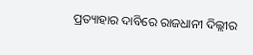ପ୍ରତ୍ୟାହାର ଦାବିରେ ରାଜଧାନୀ ଦିଲ୍ଲୀର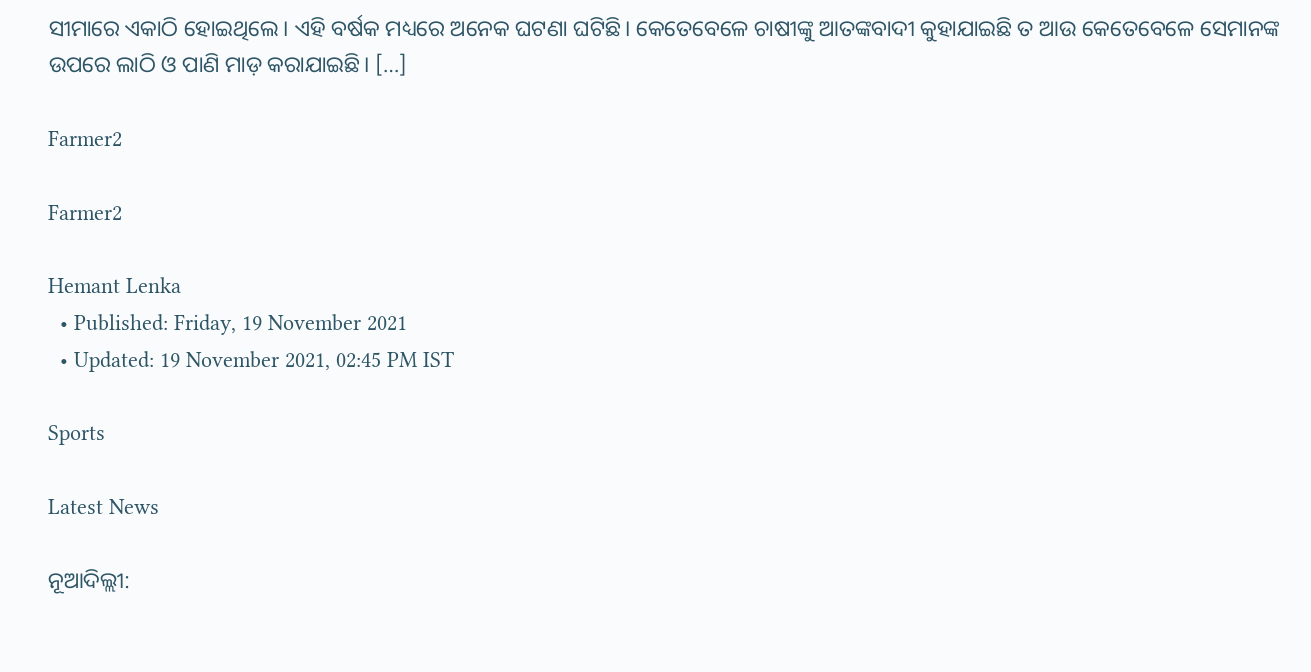ସୀମାରେ ଏକାଠି ହୋଇଥିଲେ। ଏହି ବର୍ଷକ ମଧ୍ୟରେ ଅନେକ ଘଟଣା ଘଟିଛି। କେତେବେଳେ ଚାଷୀଙ୍କୁ ଆତଙ୍କବାଦୀ କୁହାଯାଇଛି ତ ଆଉ କେତେବେଳେ ସେମାନଙ୍କ ଉପରେ ଲାଠି ଓ ପାଣି ମାଡ଼ କରାଯାଇଛି। […]

Farmer2

Farmer2

Hemant Lenka
  • Published: Friday, 19 November 2021
  • Updated: 19 November 2021, 02:45 PM IST

Sports

Latest News

ନୂଆଦିଲ୍ଲୀ: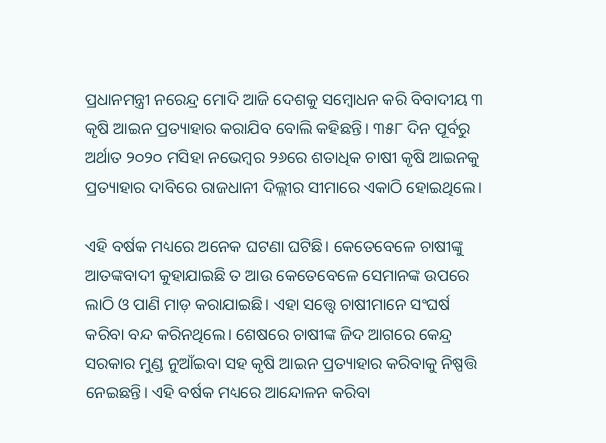ପ୍ରଧାନମନ୍ତ୍ରୀ ନରେନ୍ଦ୍ର ମୋଦି ଆଜି ଦେଶକୁ ସମ୍ବୋଧନ କରି ବିବାଦୀୟ ୩ କୃଷି ଆଇନ ପ୍ରତ୍ୟାହାର କରାଯିବ ବୋଲି କହିଛନ୍ତି। ୩୫୮ ଦିନ ପୂର୍ବରୁ ଅର୍ଥାତ ୨୦୨୦ ମସିହା ନଭେମ୍ବର ୨୬ରେ ଶତାଧିକ ଚାଷୀ କୃଷି ଆଇନକୁ ପ୍ରତ୍ୟାହାର ଦାବିରେ ରାଜଧାନୀ ଦିଲ୍ଲୀର ସୀମାରେ ଏକାଠି ହୋଇଥିଲେ।

ଏହି ବର୍ଷକ ମଧ୍ୟରେ ଅନେକ ଘଟଣା ଘଟିଛି। କେତେବେଳେ ଚାଷୀଙ୍କୁ ଆତଙ୍କବାଦୀ କୁହାଯାଇଛି ତ ଆଉ କେତେବେଳେ ସେମାନଙ୍କ ଉପରେ ଲାଠି ଓ ପାଣି ମାଡ଼ କରାଯାଇଛି। ଏହା ସତ୍ତ୍ୱେ ଚାଷୀମାନେ ସଂଘର୍ଷ କରିବା ବନ୍ଦ କରିନଥିଲେ। ଶେଷରେ ଚାଷୀଙ୍କ ଜିଦ ଆଗରେ କେନ୍ଦ୍ର ସରକାର ମୁଣ୍ଡ ନୁଆଁଇବା ସହ କୃଷି ଆଇନ ପ୍ରତ୍ୟାହାର କରିବାକୁ ନିଷ୍ପତ୍ତି ନେଇଛନ୍ତି। ଏହି ବର୍ଷକ ମଧ୍ୟରେ ଆନ୍ଦୋଳନ କରିବା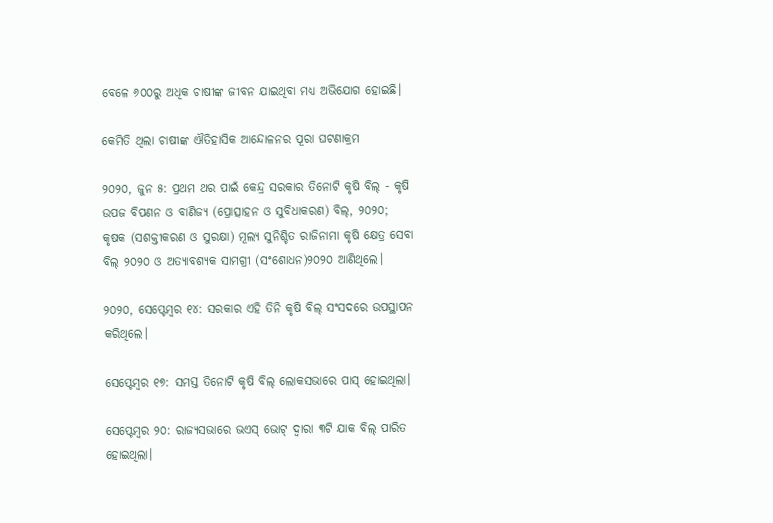ବେଳେ ୬୦୦ରୁ ଅଧିକ ଚାଷୀଙ୍କ ଜୀବନ ଯାଇଥିବା ମଧ୍ୟ ଅଭିଯୋଗ ହୋଇଛି।

କେମିତି ଥିଲା ଚାଷୀଙ୍କ ଐତିହାସିକ ଆନ୍ଦୋଳନର ପୂରା ଘଟଣାକ୍ରମ

୨୦୨୦, ଜୁନ ୫: ପ୍ରଥମ ଥର ପାଇଁ କେନ୍ଦ୍ର ସରକାର ତିନୋଟି କୃଷି ବିଲ୍ - କୃଷି ଉପଜ ବିପଣନ ଓ ବାଣିଜ୍ୟ (ପ୍ରୋତ୍ସାହନ ଓ ସୁବିଧାକରଣ) ବିଲ୍, ୨୦୨୦; କୃଷକ (ସଶକ୍ତୀକରଣ ଓ ସୁରକ୍ଷା) ମୂଲ୍ୟ ସୁନିଶ୍ଚିତ ରାଜିନାମା କୃଷି କ୍ଷେତ୍ର ସେବା ବିଲ୍ ୨୦୨୦ ଓ ଅତ୍ୟାବଶ୍ୟକ ସାମଗ୍ରୀ (ସଂଶୋଧନ)୨୦୨୦ ଆଣିଥିଲେ।

୨୦୨୦, ସେପ୍ଟେମ୍ବର ୧୪: ସରକାର ଏହି ତିନି କୃଷି ବିଲ୍ ସଂସଦରେ ଉପସ୍ଥାପନ କରିଥିଲେ।

ସେପ୍ଟେମ୍ବର ୧୭: ସମସ୍ତ ତିନୋଟି କୃଷି ବିଲ୍ ଲୋକସଭାରେ ପାସ୍ ହୋଇଥିଲା।

ସେପ୍ଟେମ୍ବର ୨୦: ରାଜ୍ୟସଭାରେ ଭଏସ୍ ଭୋଟ୍ ଦ୍ୱାରା ୩ଟି ଯାକ ବିଲ୍‌ ପାରିତ ହୋଇଥିଲା।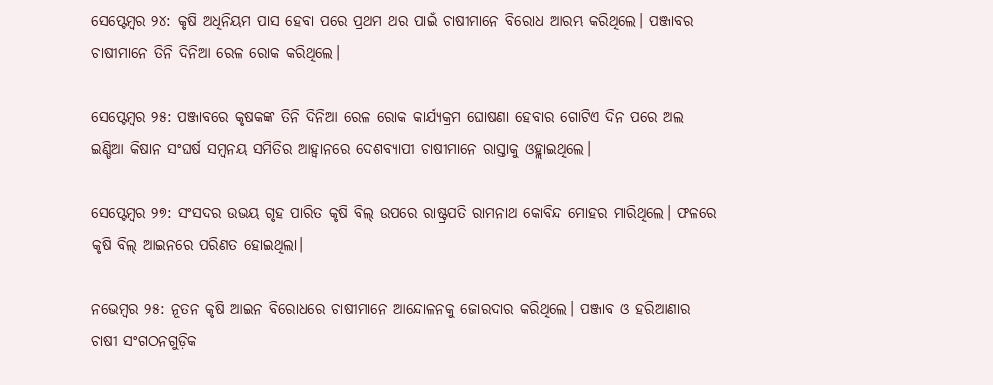ସେପ୍ଟେମ୍ବର ୨୪: କୃଷି ଅଧିନିୟମ ପାସ ହେବା ପରେ ପ୍ରଥମ ଥର ପାଇଁ ଚାଷୀମାନେ ବିରୋଧ ଆରମ୍ଭ କରିଥିଲେ। ପଞ୍ଜାବର ଚାଷୀମାନେ ତିନି ଦିନିଆ ରେଳ ରୋକ କରିଥିଲେ।

ସେପ୍ଟେମ୍ବର ୨୫: ପଞ୍ଜାବରେ କୃଷକଙ୍କ ତିନି ଦିନିଆ ରେଳ ରୋକ କାର୍ଯ୍ୟକ୍ରମ ଘୋଷଣା ହେବାର ଗୋଟିଏ ଦିନ ପରେ ଅଲ ଇଣ୍ଡିଆ କିଷାନ ସଂଘର୍ଷ ସମ୍ବନୟ ସମିତିର ଆହ୍ୱାନରେ ଦେଶବ୍ୟାପୀ ଚାଷୀମାନେ ରାସ୍ତାକୁ ଓହ୍ଲାଇଥିଲେ।

ସେପ୍ଟେମ୍ବର ୨୭: ସଂସଦର ଉଭୟ ଗୃହ ପାରିତ କୃଷି ବିଲ୍ ଉପରେ ରାଷ୍ଟ୍ରପତି ରାମନାଥ କୋବିନ୍ଦ ମୋହର ମାରିଥିଲେ। ଫଳରେ କୃଷି ବିଲ୍‌ ଆଇନରେ ପରିଣତ ହୋଇଥିଲା।

ନଭେମ୍ବର ୨୫: ନୂତନ କୃଷି ଆଇନ ବିରୋଧରେ ଚାଷୀମାନେ ଆନ୍ଦୋଳନକୁ ଜୋରଦାର କରିଥିଲେ। ପଞ୍ଜାବ ଓ ହରିଆଣାର ଚାଷୀ ସଂଗଠନଗୁଡ଼ିକ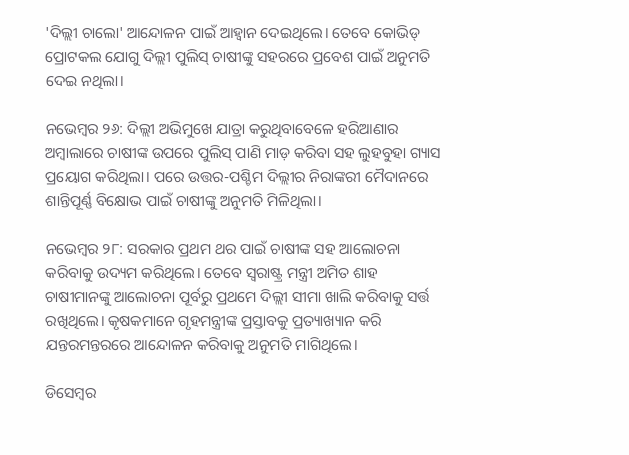'ଦିଲ୍ଲୀ ଚାଲୋ' ଆନ୍ଦୋଳନ ପାଇଁ ଆହ୍ୱାନ ଦେଇଥିଲେ। ତେବେ କୋଭିଡ୍‌ ପ୍ରୋଟକଲ ଯୋଗୁ ଦିଲ୍ଲୀ ପୁଲିସ୍‌ ଚାଷୀଙ୍କୁ ସହରରେ ପ୍ରବେଶ ପାଇଁ ଅନୁମତି ଦେଇ ନଥିଲା।

ନଭେମ୍ବର ୨୬: ଦିଲ୍ଲୀ ଅଭିମୁଖେ ଯାତ୍ରା କରୁଥିବାବେଳେ ହରିଆଣାର ଅମ୍ବାଲାରେ ଚାଷୀଙ୍କ ଉପରେ ପୁଲିସ୍‌ ପାଣି ମାଡ଼ କରିବା ସହ ଲୁହବୁହା ଗ୍ୟାସ ପ୍ରୟୋଗ କରିଥିଲା। ପରେ ଉତ୍ତର-ପଶ୍ଚିମ ଦିଲ୍ଲୀର ନିରାଙ୍କରୀ ମୈଦାନରେ ଶାନ୍ତିପୂର୍ଣ୍ଣ ବିକ୍ଷୋଭ ପାଇଁ ଚାଷୀଙ୍କୁ ଅନୁମତି ମିଳିଥିଲା।

ନଭେମ୍ବର ୨୮: ସରକାର ପ୍ରଥମ ଥର ପାଇଁ ଚାଷୀଙ୍କ ସହ ଆଲୋଚନା କରିବାକୁ ଉଦ୍ୟମ କରିଥିଲେ। ତେବେ ସ୍ୱରାଷ୍ଟ୍ର ମନ୍ତ୍ରୀ ଅମିତ ଶାହ ଚାଷୀମାନଙ୍କୁ ଆଲୋଚନା ପୂର୍ବରୁ ପ୍ରଥମେ ଦିଲ୍ଲୀ ସୀମା ଖାଲି କରିବାକୁ ସର୍ତ୍ତ ରଖିଥିଲେ। କୃଷକମାନେ ଗୃହମନ୍ତ୍ରୀଙ୍କ ପ୍ରସ୍ତାବକୁ ପ୍ରତ୍ୟାଖ୍ୟାନ କରି ଯନ୍ତରମନ୍ତରରେ ଆନ୍ଦୋଳନ କରିବାକୁ ଅନୁମତି ମାଗିଥିଲେ।

ଡିସେମ୍ବର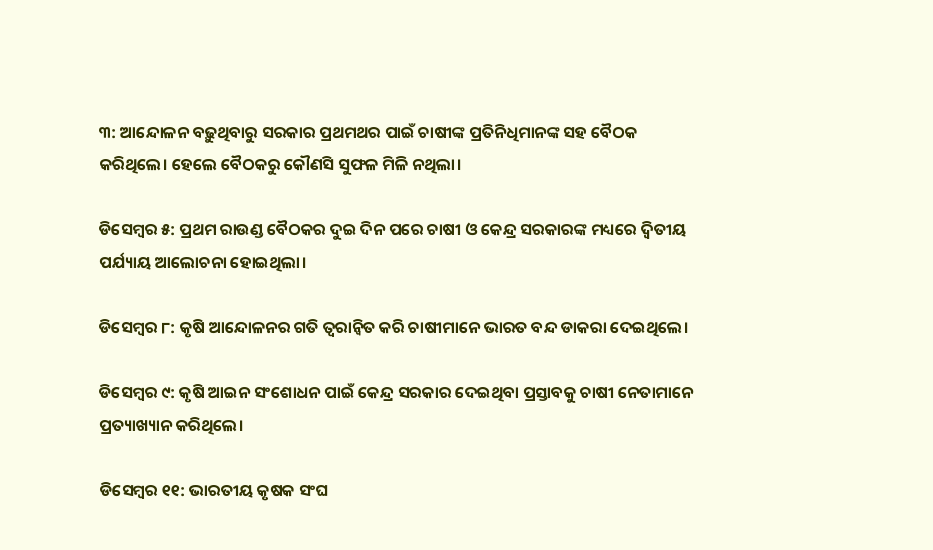୩: ଆନ୍ଦୋଳନ ବଢ଼ୁଥିବାରୁ ସରକାର ପ୍ରଥମଥର ପାଇଁ ଚାଷୀଙ୍କ ପ୍ରତିନିଧିମାନଙ୍କ ସହ ବୈଠକ କରିଥିଲେ। ହେଲେ ବୈଠକରୁ କୌଣସି ସୁଫଳ ମିଳି ନଥିଲା।

ଡିସେମ୍ବର ୫: ପ୍ରଥମ ରାଉଣ୍ଡ ବୈଠକର ଦୁଇ ଦିନ ପରେ ଚାଷୀ ଓ କେନ୍ଦ୍ର ସରକାରଙ୍କ ମଧ୍ୟରେ ଦ୍ୱିତୀୟ ପର୍ଯ୍ୟାୟ ଆଲୋଚନା ହୋଇଥିଲା।

ଡିସେମ୍ବର ୮: କୃଷି ଆନ୍ଦୋଳନର ଗତି ତ୍ୱରାନ୍ୱିତ କରି ଚାଷୀମାନେ ଭାରତ ବନ୍ଦ ଡାକରା ଦେଇଥିଲେ।

ଡିସେମ୍ବର ୯: କୃଷି ଆଇନ ସଂଶୋଧନ ପାଇଁ କେନ୍ଦ୍ର ସରକାର ଦେଇଥିବା ପ୍ରସ୍ତାବକୁ ଚାଷୀ ନେତାମାନେ ପ୍ରତ୍ୟାଖ୍ୟାନ କରିଥିଲେ।

ଡିସେମ୍ବର ୧୧: ଭାରତୀୟ କୃଷକ ସଂଘ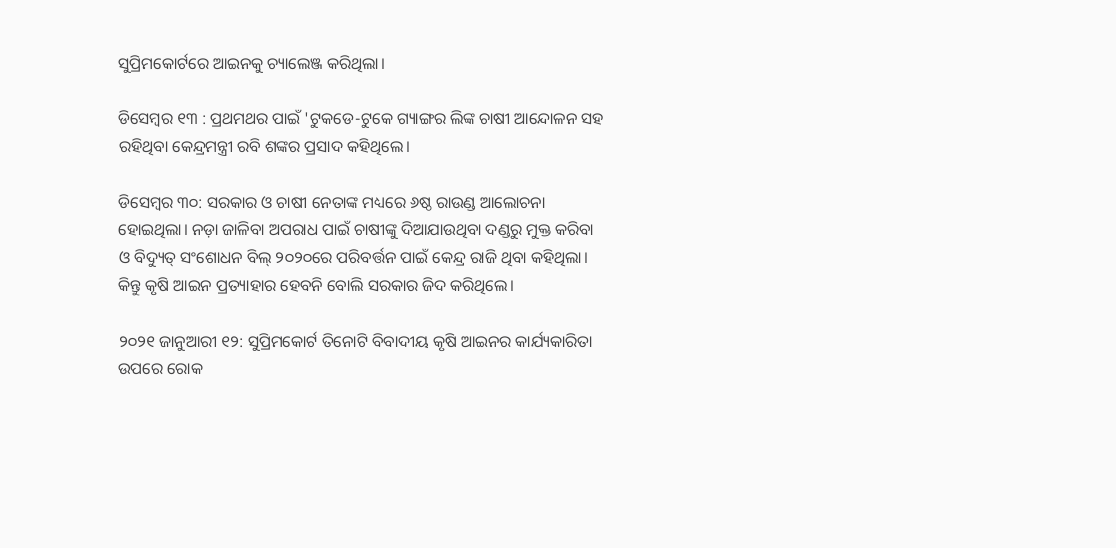ସୁପ୍ରିମକୋର୍ଟରେ ଆଇନକୁ ଚ୍ୟାଲେଞ୍ଜ କରିଥିଲା।

ଡିସେମ୍ବର ୧୩ : ପ୍ରଥମଥର ପାଇଁ 'ଟୁକଡେ-ଟୁକେ ଗ୍ୟାଙ୍ଗର ଲିଙ୍କ ଚାଷୀ ଆନ୍ଦୋଳନ ସହ ରହିଥିବା କେନ୍ଦ୍ରମନ୍ତ୍ରୀ ରବି ଶଙ୍କର ପ୍ରସାଦ କହିଥିଲେ।

ଡିସେମ୍ବର ୩୦: ସରକାର ଓ ଚାଷୀ ନେତାଙ୍କ ମଧ୍ୟରେ ୬ଷ୍ଠ ରାଉଣ୍ଡ ଆଲୋଚନା ହୋଇଥିଲା। ନଡ଼ା ଜାଳିବା ଅପରାଧ ପାଇଁ ଚାଷୀଙ୍କୁ ଦିଆଯାଉଥିବା ଦଣ୍ଡରୁ ମୁକ୍ତ କରିବା ଓ ବିଦ୍ୟୁତ୍ ସଂଶୋଧନ ବିଲ୍ ୨୦୨୦ରେ ପରିବର୍ତ୍ତନ ପାଇଁ କେନ୍ଦ୍ର ରାଜି ଥିବା କହିଥିଲା। କିନ୍ତୁ କୃଷି ଆଇନ ପ୍ରତ୍ୟାହାର ହେବନି ବୋଲି ସରକାର ଜିଦ କରିଥିଲେ।

୨୦୨୧ ଜାନୁଆରୀ ୧୨: ସୁପ୍ରିମକୋର୍ଟ ତିନୋଟି ବିବାଦୀୟ କୃଷି ଆଇନର କାର୍ଯ୍ୟକାରିତା ଉପରେ ରୋକ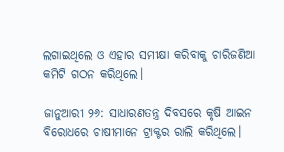ଲଗାଇଥିଲେ ଓ ଏହାର ସମୀକ୍ଷା କରିବାକୁ ଚାରିଜଣିଆ କମିଟି ଗଠନ କରିଥିଲେ।

ଜାନୁଆରୀ ୨୬: ସାଧାରଣତନ୍ତ୍ର ଦିବସରେ କୃଷି ଆଇନ ବିରୋଧରେ ଚାଷୀମାନେ ଟ୍ରାକ୍ଟର ରାଲି କରିଥିଲେ।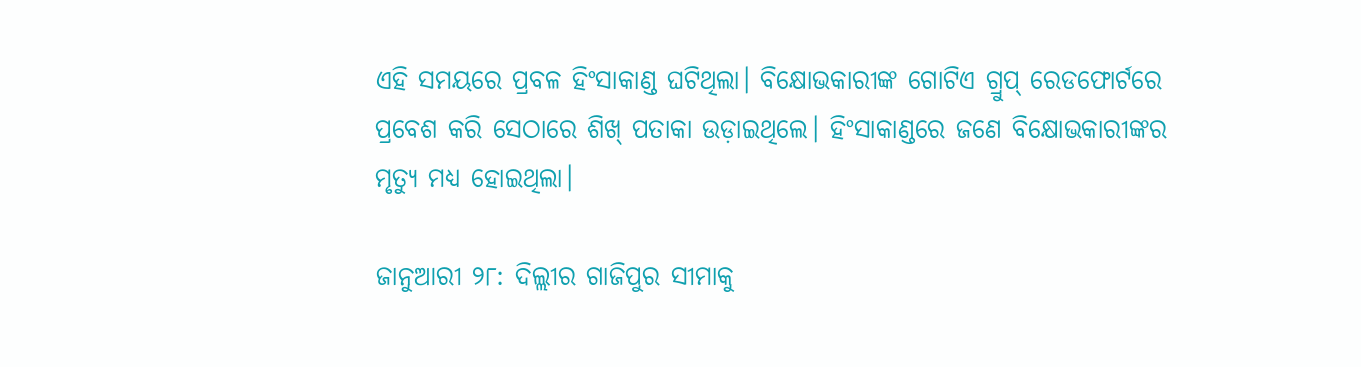ଏହି ସମୟରେ ପ୍ରବଳ ହିଂସାକାଣ୍ଡ ଘଟିଥିଲା। ବିକ୍ଷୋଭକାରୀଙ୍କ ଗୋଟିଏ ଗ୍ରୁପ୍‌ ରେଡଫୋର୍ଟରେ ପ୍ରବେଶ କରି ସେଠାରେ ଶିଖ୍‌ ପତାକା ଉଡ଼ାଇଥିଲେ। ହିଂସାକାଣ୍ଡରେ ଜଣେ ବିକ୍ଷୋଭକାରୀଙ୍କର ମୃତ୍ୟୁ ମଧ୍ୟ ହୋଇଥିଲା।

ଜାନୁଆରୀ ୨୮: ଦିଲ୍ଲୀର ଗାଜିପୁର ସୀମାକୁ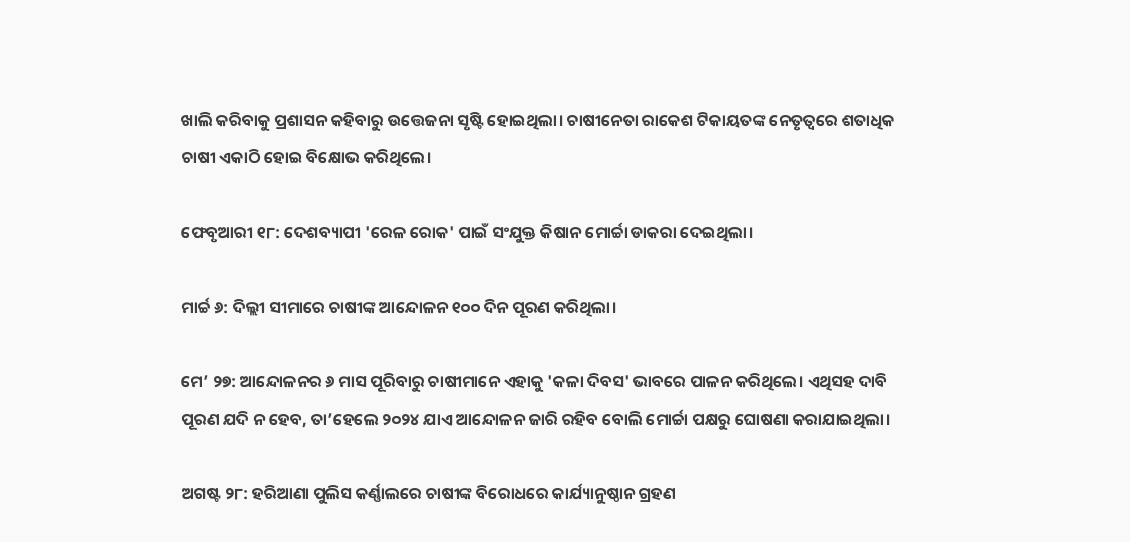ଖାଲି କରିବାକୁ ପ୍ରଶାସନ କହିବାରୁ ଉତ୍ତେଜନା ସୃଷ୍ଟି ହୋଇଥିଲା। ଚାଷୀନେତା ରାକେଶ ଟିକାୟତଙ୍କ ନେତୃତ୍ୱରେ ଶତାଧିକ ଚାଷୀ ଏକାଠି ହୋଇ ବିକ୍ଷୋଭ କରିଥିଲେ।

ଫେବୃଆରୀ ୧୮: ଦେଶବ୍ୟାପୀ 'ରେଳ ରୋକ' ପାଇଁ ସଂଯୁକ୍ତ କିଷାନ ମୋର୍ଚ୍ଚା ଡାକରା ଦେଇଥିଲା।

ମାର୍ଚ୍ଚ ୬: ଦିଲ୍ଲୀ ସୀମାରେ ଚାଷୀଙ୍କ ଆନ୍ଦୋଳନ ୧୦୦ ଦିନ ପୂରଣ କରିଥିଲା।

ମେ’ ୨୭: ଆନ୍ଦୋଳନର ୬ ମାସ ପୂରିବାରୁ ଚାଷୀମାନେ ଏହାକୁ 'କଳା ଦିବସ' ଭାବରେ ପାଳନ କରିଥିଲେ। ଏଥିସହ ଦାବି ପୂରଣ ଯଦି ନ ହେବ, ତା’ହେଲେ ୨୦୨୪ ଯାଏ ଆନ୍ଦୋଳନ ଜାରି ରହିବ ବୋଲି ମୋର୍ଚ୍ଚା ପକ୍ଷରୁ ଘୋଷଣା କରାଯାଇଥିଲା।

ଅଗଷ୍ଟ ୨୮: ହରିଆଣା ପୁଲିସ କର୍ଣ୍ଣାଲରେ ଚାଷୀଙ୍କ ବିରୋଧରେ କାର୍ଯ୍ୟାନୁଷ୍ଠାନ ଗ୍ରହଣ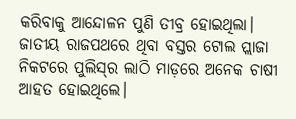କରିବାକୁ ଆନ୍ଦୋଳନ ପୁଣି ତୀବ୍ର ହୋଇଥିଲା। ଜାତୀୟ ରାଜପଥରେ ଥିବା ବସ୍ତର ଟୋଲ ପ୍ଲାଜା ନିକଟରେ ପୁଲିସ୍‌ର ଲାଠି ମାଡ଼ରେ ଅନେକ ଚାଷୀ ଆହତ ହୋଇଥିଲେ।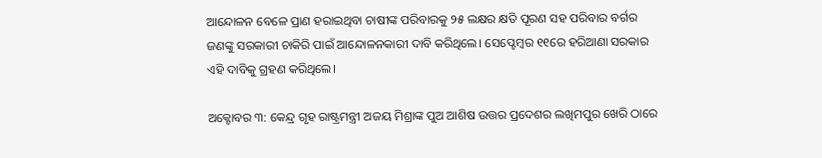ଆନ୍ଦୋଳନ ବେଳେ ପ୍ରାଣ ହରାଇଥିବା ଚାଷୀଙ୍କ ପରିବାରକୁ ୨୫ ଲକ୍ଷର କ୍ଷତି ପୂରଣ ସହ ପରିବାର ବର୍ଗର ଜଣଙ୍କୁ ସରକାରୀ ଚାକିରି ପାଇଁ ଆନ୍ଦୋଳନକାରୀ ଦାବି କରିଥିଲେ। ସେପ୍ଟେମ୍ବର ୧୧ରେ ହରିଆଣା ସରକାର ଏହି ଦାବିକୁ ଗ୍ରହଣ କରିଥିଲେ।

ଅକ୍ଟୋବର ୩: କେନ୍ଦ୍ର ଗୃହ ରାଷ୍ଟ୍ରମନ୍ତ୍ରୀ ଅଜୟ ମିଶ୍ରାଙ୍କ ପୁଅ ଆଶିଷ ଉତ୍ତର ପ୍ରଦେଶର ଲଖିମପୁର ଖେରି ଠାରେ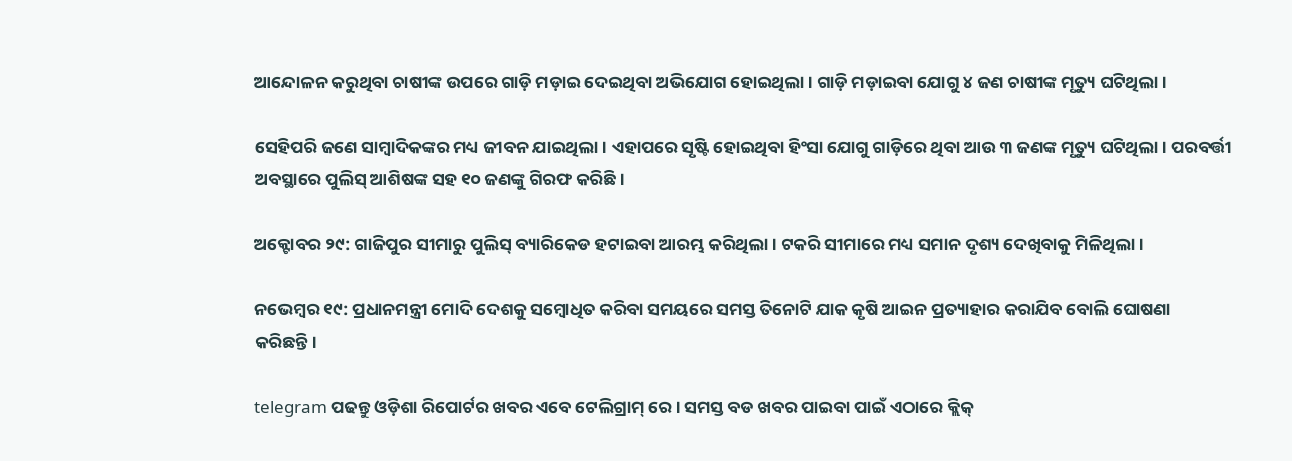ଆନ୍ଦୋଳନ କରୁଥିବା ଚାଷୀଙ୍କ ଉପରେ ଗାଡ଼ି ମଡ଼ାଇ ଦେଇଥିବା ଅଭିଯୋଗ ହୋଇଥିଲା। ଗାଡ଼ି ମଡ଼ାଇବା ଯୋଗୁ ୪ ଜଣ ଚାଷୀଙ୍କ ମୃତ୍ୟୁ ଘଟିଥିଲା।

ସେହିପରି ଜଣେ ସାମ୍ବାଦିକଙ୍କର ମଧ୍ୟ ଜୀବନ ଯାଇଥିଲା। ଏହାପରେ ସୃଷ୍ଟି ହୋଇଥିବା ହିଂସା ଯୋଗୁ ଗାଡ଼ିରେ ଥିବା ଆଉ ୩ ଜଣଙ୍କ ମୃତ୍ୟୁ ଘଟିଥିଲା। ପରବର୍ତ୍ତୀ ଅବସ୍ଥାରେ ପୁଲିସ୍‌ ଆଶିଷଙ୍କ ସହ ୧୦ ଜଣଙ୍କୁ ଗିରଫ କରିଛି।

ଅକ୍ଟୋବର ୨୯: ଗାଜିପୁର ସୀମାରୁ ପୁଲିସ୍‌ ବ୍ୟାରିକେଡ ହଟାଇବା ଆରମ୍ଭ କରିଥିଲା। ଟକରି ସୀମାରେ ମଧ୍ୟ ସମାନ ଦୃଶ୍ୟ ଦେଖିବାକୁ ମିଳିଥିଲା।

ନଭେମ୍ବର ୧୯: ପ୍ରଧାନମନ୍ତ୍ରୀ ମୋଦି ଦେଶକୁ ସମ୍ବୋଧିତ କରିବା ସମୟରେ ସମସ୍ତ ତିନୋଟି ଯାକ କୃଷି ଆଇନ ପ୍ରତ୍ୟାହାର କରାଯିବ ବୋଲି ଘୋଷଣା କରିଛନ୍ତି।

telegram ପଢନ୍ତୁ ଓଡ଼ିଶା ରିପୋର୍ଟର ଖବର ଏବେ ଟେଲିଗ୍ରାମ୍ ରେ। ସମସ୍ତ ବଡ ଖବର ପାଇବା ପାଇଁ ଏଠାରେ କ୍ଲିକ୍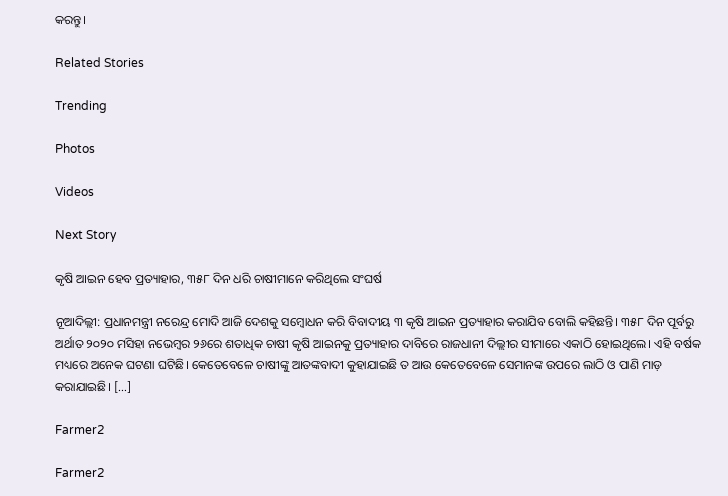କରନ୍ତୁ।

Related Stories

Trending

Photos

Videos

Next Story

କୃଷି ଆଇନ ହେବ ପ୍ରତ୍ୟାହାର, ୩୫୮ ଦିନ ଧରି ଚାଷୀମାନେ କରିଥିଲେ ସଂଘର୍ଷ

ନୂଆଦିଲ୍ଲୀ: ପ୍ରଧାନମନ୍ତ୍ରୀ ନରେନ୍ଦ୍ର ମୋଦି ଆଜି ଦେଶକୁ ସମ୍ବୋଧନ କରି ବିବାଦୀୟ ୩ କୃଷି ଆଇନ ପ୍ରତ୍ୟାହାର କରାଯିବ ବୋଲି କହିଛନ୍ତି। ୩୫୮ ଦିନ ପୂର୍ବରୁ ଅର୍ଥାତ ୨୦୨୦ ମସିହା ନଭେମ୍ବର ୨୬ରେ ଶତାଧିକ ଚାଷୀ କୃଷି ଆଇନକୁ ପ୍ରତ୍ୟାହାର ଦାବିରେ ରାଜଧାନୀ ଦିଲ୍ଲୀର ସୀମାରେ ଏକାଠି ହୋଇଥିଲେ। ଏହି ବର୍ଷକ ମଧ୍ୟରେ ଅନେକ ଘଟଣା ଘଟିଛି। କେତେବେଳେ ଚାଷୀଙ୍କୁ ଆତଙ୍କବାଦୀ କୁହାଯାଇଛି ତ ଆଉ କେତେବେଳେ ସେମାନଙ୍କ ଉପରେ ଲାଠି ଓ ପାଣି ମାଡ଼ କରାଯାଇଛି। […]

Farmer2

Farmer2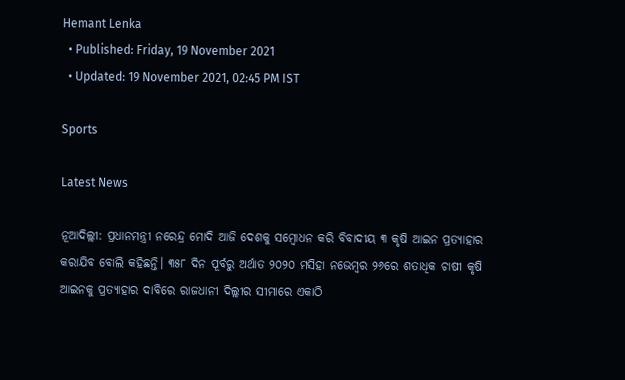Hemant Lenka
  • Published: Friday, 19 November 2021
  • Updated: 19 November 2021, 02:45 PM IST

Sports

Latest News

ନୂଆଦିଲ୍ଲୀ: ପ୍ରଧାନମନ୍ତ୍ରୀ ନରେନ୍ଦ୍ର ମୋଦି ଆଜି ଦେଶକୁ ସମ୍ବୋଧନ କରି ବିବାଦୀୟ ୩ କୃଷି ଆଇନ ପ୍ରତ୍ୟାହାର କରାଯିବ ବୋଲି କହିଛନ୍ତି। ୩୫୮ ଦିନ ପୂର୍ବରୁ ଅର୍ଥାତ ୨୦୨୦ ମସିହା ନଭେମ୍ବର ୨୬ରେ ଶତାଧିକ ଚାଷୀ କୃଷି ଆଇନକୁ ପ୍ରତ୍ୟାହାର ଦାବିରେ ରାଜଧାନୀ ଦିଲ୍ଲୀର ସୀମାରେ ଏକାଠି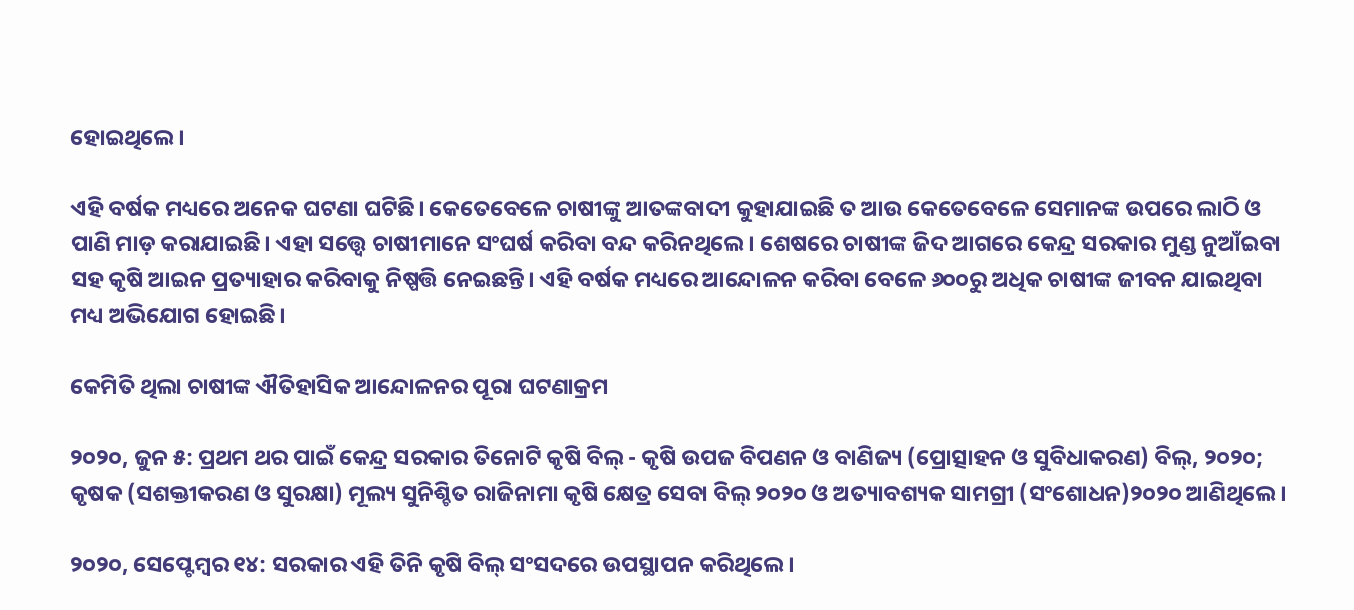ହୋଇଥିଲେ।

ଏହି ବର୍ଷକ ମଧ୍ୟରେ ଅନେକ ଘଟଣା ଘଟିଛି। କେତେବେଳେ ଚାଷୀଙ୍କୁ ଆତଙ୍କବାଦୀ କୁହାଯାଇଛି ତ ଆଉ କେତେବେଳେ ସେମାନଙ୍କ ଉପରେ ଲାଠି ଓ ପାଣି ମାଡ଼ କରାଯାଇଛି। ଏହା ସତ୍ତ୍ୱେ ଚାଷୀମାନେ ସଂଘର୍ଷ କରିବା ବନ୍ଦ କରିନଥିଲେ। ଶେଷରେ ଚାଷୀଙ୍କ ଜିଦ ଆଗରେ କେନ୍ଦ୍ର ସରକାର ମୁଣ୍ଡ ନୁଆଁଇବା ସହ କୃଷି ଆଇନ ପ୍ରତ୍ୟାହାର କରିବାକୁ ନିଷ୍ପତ୍ତି ନେଇଛନ୍ତି। ଏହି ବର୍ଷକ ମଧ୍ୟରେ ଆନ୍ଦୋଳନ କରିବା ବେଳେ ୬୦୦ରୁ ଅଧିକ ଚାଷୀଙ୍କ ଜୀବନ ଯାଇଥିବା ମଧ୍ୟ ଅଭିଯୋଗ ହୋଇଛି।

କେମିତି ଥିଲା ଚାଷୀଙ୍କ ଐତିହାସିକ ଆନ୍ଦୋଳନର ପୂରା ଘଟଣାକ୍ରମ

୨୦୨୦, ଜୁନ ୫: ପ୍ରଥମ ଥର ପାଇଁ କେନ୍ଦ୍ର ସରକାର ତିନୋଟି କୃଷି ବିଲ୍ - କୃଷି ଉପଜ ବିପଣନ ଓ ବାଣିଜ୍ୟ (ପ୍ରୋତ୍ସାହନ ଓ ସୁବିଧାକରଣ) ବିଲ୍, ୨୦୨୦; କୃଷକ (ସଶକ୍ତୀକରଣ ଓ ସୁରକ୍ଷା) ମୂଲ୍ୟ ସୁନିଶ୍ଚିତ ରାଜିନାମା କୃଷି କ୍ଷେତ୍ର ସେବା ବିଲ୍ ୨୦୨୦ ଓ ଅତ୍ୟାବଶ୍ୟକ ସାମଗ୍ରୀ (ସଂଶୋଧନ)୨୦୨୦ ଆଣିଥିଲେ।

୨୦୨୦, ସେପ୍ଟେମ୍ବର ୧୪: ସରକାର ଏହି ତିନି କୃଷି ବିଲ୍ ସଂସଦରେ ଉପସ୍ଥାପନ କରିଥିଲେ।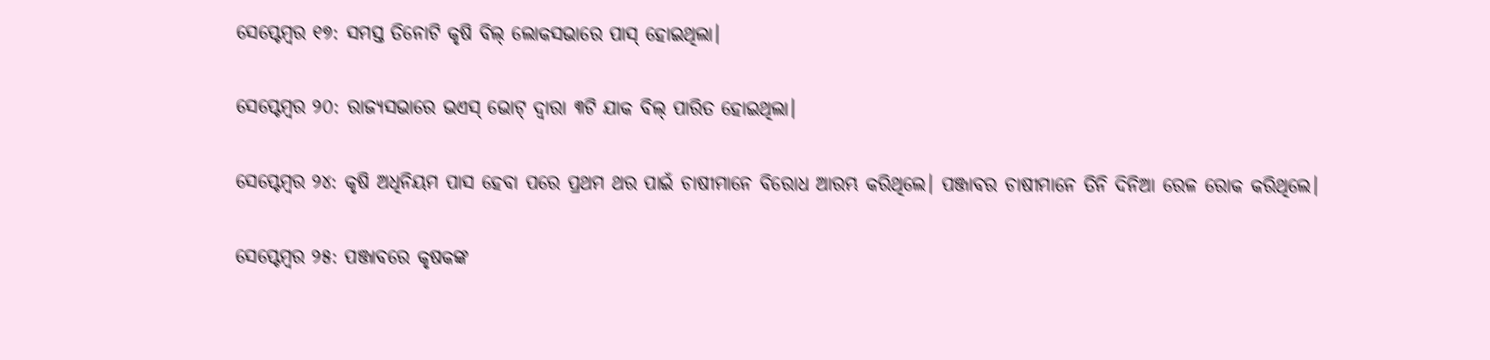ସେପ୍ଟେମ୍ବର ୧୭: ସମସ୍ତ ତିନୋଟି କୃଷି ବିଲ୍ ଲୋକସଭାରେ ପାସ୍ ହୋଇଥିଲା।

ସେପ୍ଟେମ୍ବର ୨୦: ରାଜ୍ୟସଭାରେ ଭଏସ୍ ଭୋଟ୍ ଦ୍ୱାରା ୩ଟି ଯାକ ବିଲ୍‌ ପାରିତ ହୋଇଥିଲା।

ସେପ୍ଟେମ୍ବର ୨୪: କୃଷି ଅଧିନିୟମ ପାସ ହେବା ପରେ ପ୍ରଥମ ଥର ପାଇଁ ଚାଷୀମାନେ ବିରୋଧ ଆରମ୍ଭ କରିଥିଲେ। ପଞ୍ଜାବର ଚାଷୀମାନେ ତିନି ଦିନିଆ ରେଳ ରୋକ କରିଥିଲେ।

ସେପ୍ଟେମ୍ବର ୨୫: ପଞ୍ଜାବରେ କୃଷକଙ୍କ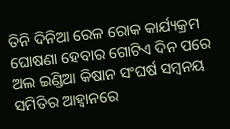ତିନି ଦିନିଆ ରେଳ ରୋକ କାର୍ଯ୍ୟକ୍ରମ ଘୋଷଣା ହେବାର ଗୋଟିଏ ଦିନ ପରେ ଅଲ ଇଣ୍ଡିଆ କିଷାନ ସଂଘର୍ଷ ସମ୍ବନୟ ସମିତିର ଆହ୍ୱାନରେ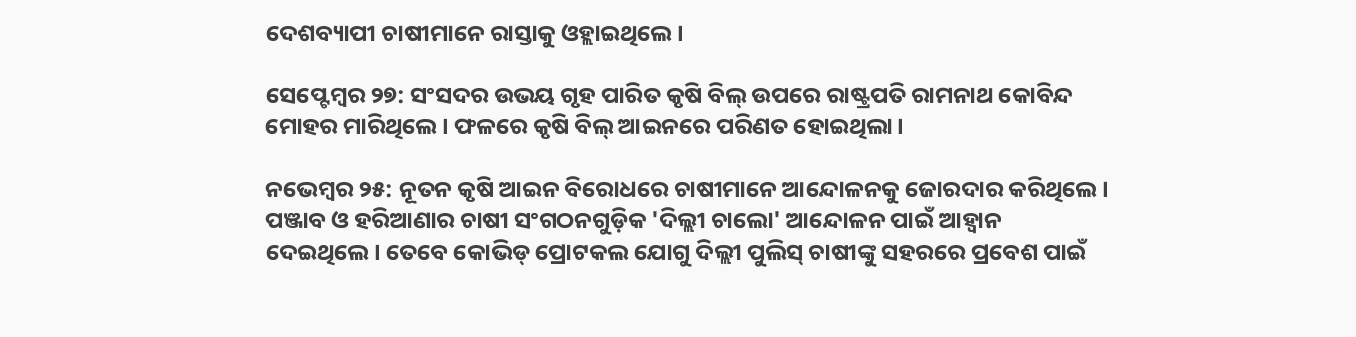ଦେଶବ୍ୟାପୀ ଚାଷୀମାନେ ରାସ୍ତାକୁ ଓହ୍ଲାଇଥିଲେ।

ସେପ୍ଟେମ୍ବର ୨୭: ସଂସଦର ଉଭୟ ଗୃହ ପାରିତ କୃଷି ବିଲ୍ ଉପରେ ରାଷ୍ଟ୍ରପତି ରାମନାଥ କୋବିନ୍ଦ ମୋହର ମାରିଥିଲେ। ଫଳରେ କୃଷି ବିଲ୍‌ ଆଇନରେ ପରିଣତ ହୋଇଥିଲା।

ନଭେମ୍ବର ୨୫: ନୂତନ କୃଷି ଆଇନ ବିରୋଧରେ ଚାଷୀମାନେ ଆନ୍ଦୋଳନକୁ ଜୋରଦାର କରିଥିଲେ। ପଞ୍ଜାବ ଓ ହରିଆଣାର ଚାଷୀ ସଂଗଠନଗୁଡ଼ିକ 'ଦିଲ୍ଲୀ ଚାଲୋ' ଆନ୍ଦୋଳନ ପାଇଁ ଆହ୍ୱାନ ଦେଇଥିଲେ। ତେବେ କୋଭିଡ୍‌ ପ୍ରୋଟକଲ ଯୋଗୁ ଦିଲ୍ଲୀ ପୁଲିସ୍‌ ଚାଷୀଙ୍କୁ ସହରରେ ପ୍ରବେଶ ପାଇଁ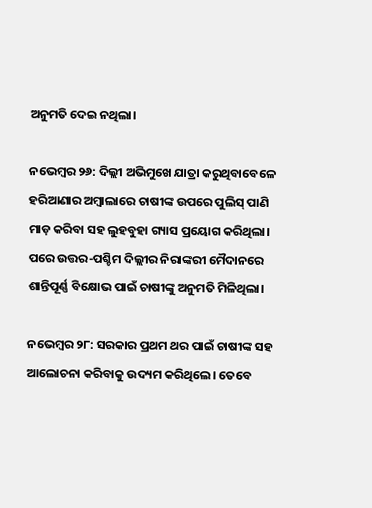ଅନୁମତି ଦେଇ ନଥିଲା।

ନଭେମ୍ବର ୨୬: ଦିଲ୍ଲୀ ଅଭିମୁଖେ ଯାତ୍ରା କରୁଥିବାବେଳେ ହରିଆଣାର ଅମ୍ବାଲାରେ ଚାଷୀଙ୍କ ଉପରେ ପୁଲିସ୍‌ ପାଣି ମାଡ଼ କରିବା ସହ ଲୁହବୁହା ଗ୍ୟାସ ପ୍ରୟୋଗ କରିଥିଲା। ପରେ ଉତ୍ତର-ପଶ୍ଚିମ ଦିଲ୍ଲୀର ନିରାଙ୍କରୀ ମୈଦାନରେ ଶାନ୍ତିପୂର୍ଣ୍ଣ ବିକ୍ଷୋଭ ପାଇଁ ଚାଷୀଙ୍କୁ ଅନୁମତି ମିଳିଥିଲା।

ନଭେମ୍ବର ୨୮: ସରକାର ପ୍ରଥମ ଥର ପାଇଁ ଚାଷୀଙ୍କ ସହ ଆଲୋଚନା କରିବାକୁ ଉଦ୍ୟମ କରିଥିଲେ। ତେବେ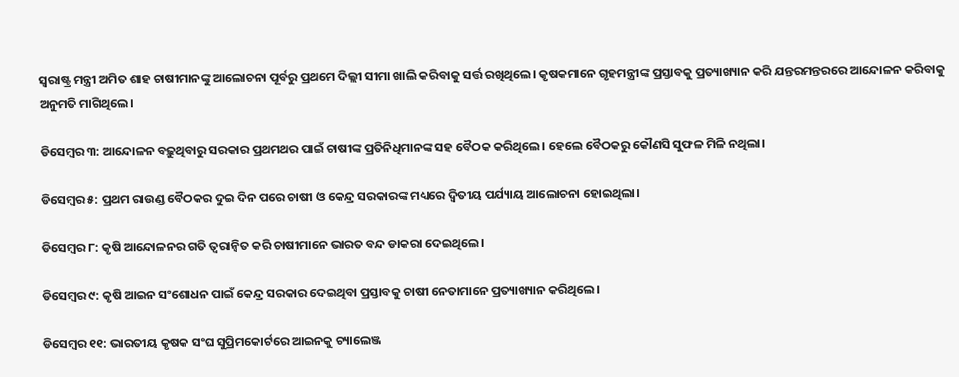ସ୍ୱରାଷ୍ଟ୍ର ମନ୍ତ୍ରୀ ଅମିତ ଶାହ ଚାଷୀମାନଙ୍କୁ ଆଲୋଚନା ପୂର୍ବରୁ ପ୍ରଥମେ ଦିଲ୍ଲୀ ସୀମା ଖାଲି କରିବାକୁ ସର୍ତ୍ତ ରଖିଥିଲେ। କୃଷକମାନେ ଗୃହମନ୍ତ୍ରୀଙ୍କ ପ୍ରସ୍ତାବକୁ ପ୍ରତ୍ୟାଖ୍ୟାନ କରି ଯନ୍ତରମନ୍ତରରେ ଆନ୍ଦୋଳନ କରିବାକୁ ଅନୁମତି ମାଗିଥିଲେ।

ଡିସେମ୍ବର ୩: ଆନ୍ଦୋଳନ ବଢ଼ୁଥିବାରୁ ସରକାର ପ୍ରଥମଥର ପାଇଁ ଚାଷୀଙ୍କ ପ୍ରତିନିଧିମାନଙ୍କ ସହ ବୈଠକ କରିଥିଲେ। ହେଲେ ବୈଠକରୁ କୌଣସି ସୁଫଳ ମିଳି ନଥିଲା।

ଡିସେମ୍ବର ୫: ପ୍ରଥମ ରାଉଣ୍ଡ ବୈଠକର ଦୁଇ ଦିନ ପରେ ଚାଷୀ ଓ କେନ୍ଦ୍ର ସରକାରଙ୍କ ମଧ୍ୟରେ ଦ୍ୱିତୀୟ ପର୍ଯ୍ୟାୟ ଆଲୋଚନା ହୋଇଥିଲା।

ଡିସେମ୍ବର ୮: କୃଷି ଆନ୍ଦୋଳନର ଗତି ତ୍ୱରାନ୍ୱିତ କରି ଚାଷୀମାନେ ଭାରତ ବନ୍ଦ ଡାକରା ଦେଇଥିଲେ।

ଡିସେମ୍ବର ୯: କୃଷି ଆଇନ ସଂଶୋଧନ ପାଇଁ କେନ୍ଦ୍ର ସରକାର ଦେଇଥିବା ପ୍ରସ୍ତାବକୁ ଚାଷୀ ନେତାମାନେ ପ୍ରତ୍ୟାଖ୍ୟାନ କରିଥିଲେ।

ଡିସେମ୍ବର ୧୧: ଭାରତୀୟ କୃଷକ ସଂଘ ସୁପ୍ରିମକୋର୍ଟରେ ଆଇନକୁ ଚ୍ୟାଲେଞ୍ଜ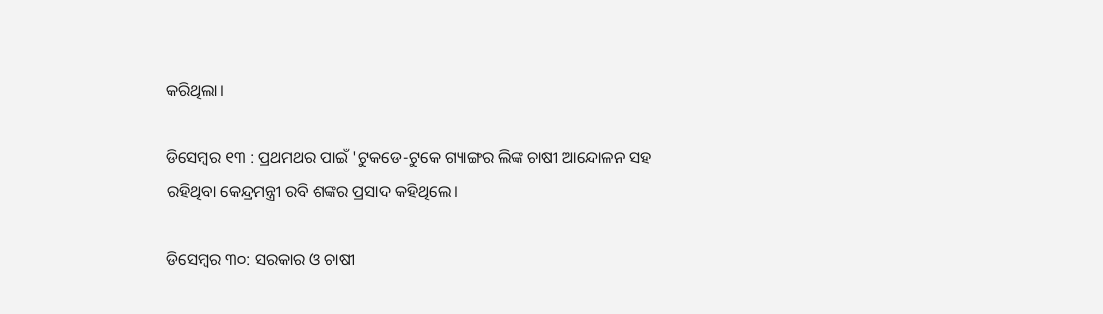କରିଥିଲା।

ଡିସେମ୍ବର ୧୩ : ପ୍ରଥମଥର ପାଇଁ 'ଟୁକଡେ-ଟୁକେ ଗ୍ୟାଙ୍ଗର ଲିଙ୍କ ଚାଷୀ ଆନ୍ଦୋଳନ ସହ ରହିଥିବା କେନ୍ଦ୍ରମନ୍ତ୍ରୀ ରବି ଶଙ୍କର ପ୍ରସାଦ କହିଥିଲେ।

ଡିସେମ୍ବର ୩୦: ସରକାର ଓ ଚାଷୀ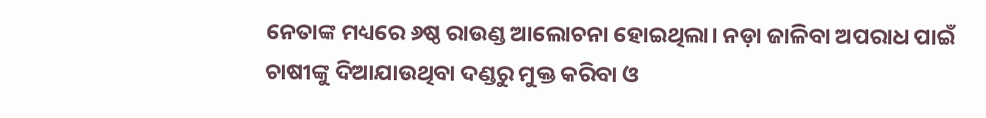ନେତାଙ୍କ ମଧ୍ୟରେ ୬ଷ୍ଠ ରାଉଣ୍ଡ ଆଲୋଚନା ହୋଇଥିଲା। ନଡ଼ା ଜାଳିବା ଅପରାଧ ପାଇଁ ଚାଷୀଙ୍କୁ ଦିଆଯାଉଥିବା ଦଣ୍ଡରୁ ମୁକ୍ତ କରିବା ଓ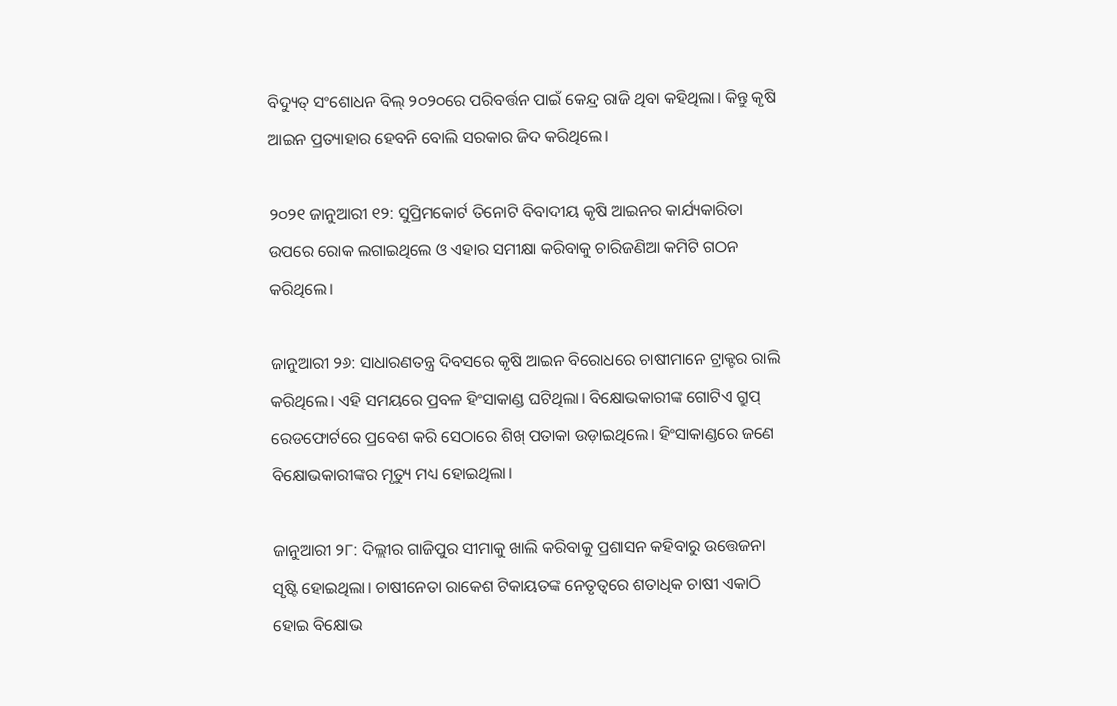ବିଦ୍ୟୁତ୍ ସଂଶୋଧନ ବିଲ୍ ୨୦୨୦ରେ ପରିବର୍ତ୍ତନ ପାଇଁ କେନ୍ଦ୍ର ରାଜି ଥିବା କହିଥିଲା। କିନ୍ତୁ କୃଷି ଆଇନ ପ୍ରତ୍ୟାହାର ହେବନି ବୋଲି ସରକାର ଜିଦ କରିଥିଲେ।

୨୦୨୧ ଜାନୁଆରୀ ୧୨: ସୁପ୍ରିମକୋର୍ଟ ତିନୋଟି ବିବାଦୀୟ କୃଷି ଆଇନର କାର୍ଯ୍ୟକାରିତା ଉପରେ ରୋକ ଲଗାଇଥିଲେ ଓ ଏହାର ସମୀକ୍ଷା କରିବାକୁ ଚାରିଜଣିଆ କମିଟି ଗଠନ କରିଥିଲେ।

ଜାନୁଆରୀ ୨୬: ସାଧାରଣତନ୍ତ୍ର ଦିବସରେ କୃଷି ଆଇନ ବିରୋଧରେ ଚାଷୀମାନେ ଟ୍ରାକ୍ଟର ରାଲି କରିଥିଲେ। ଏହି ସମୟରେ ପ୍ରବଳ ହିଂସାକାଣ୍ଡ ଘଟିଥିଲା। ବିକ୍ଷୋଭକାରୀଙ୍କ ଗୋଟିଏ ଗ୍ରୁପ୍‌ ରେଡଫୋର୍ଟରେ ପ୍ରବେଶ କରି ସେଠାରେ ଶିଖ୍‌ ପତାକା ଉଡ଼ାଇଥିଲେ। ହିଂସାକାଣ୍ଡରେ ଜଣେ ବିକ୍ଷୋଭକାରୀଙ୍କର ମୃତ୍ୟୁ ମଧ୍ୟ ହୋଇଥିଲା।

ଜାନୁଆରୀ ୨୮: ଦିଲ୍ଲୀର ଗାଜିପୁର ସୀମାକୁ ଖାଲି କରିବାକୁ ପ୍ରଶାସନ କହିବାରୁ ଉତ୍ତେଜନା ସୃଷ୍ଟି ହୋଇଥିଲା। ଚାଷୀନେତା ରାକେଶ ଟିକାୟତଙ୍କ ନେତୃତ୍ୱରେ ଶତାଧିକ ଚାଷୀ ଏକାଠି ହୋଇ ବିକ୍ଷୋଭ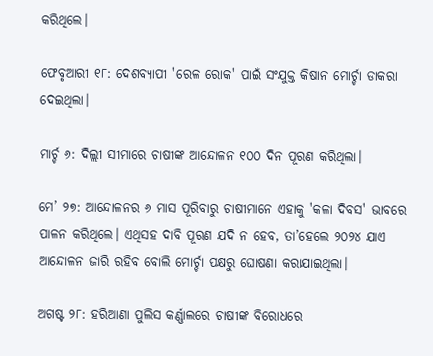କରିଥିଲେ।

ଫେବୃଆରୀ ୧୮: ଦେଶବ୍ୟାପୀ 'ରେଳ ରୋକ' ପାଇଁ ସଂଯୁକ୍ତ କିଷାନ ମୋର୍ଚ୍ଚା ଡାକରା ଦେଇଥିଲା।

ମାର୍ଚ୍ଚ ୬: ଦିଲ୍ଲୀ ସୀମାରେ ଚାଷୀଙ୍କ ଆନ୍ଦୋଳନ ୧୦୦ ଦିନ ପୂରଣ କରିଥିଲା।

ମେ’ ୨୭: ଆନ୍ଦୋଳନର ୬ ମାସ ପୂରିବାରୁ ଚାଷୀମାନେ ଏହାକୁ 'କଳା ଦିବସ' ଭାବରେ ପାଳନ କରିଥିଲେ। ଏଥିସହ ଦାବି ପୂରଣ ଯଦି ନ ହେବ, ତା’ହେଲେ ୨୦୨୪ ଯାଏ ଆନ୍ଦୋଳନ ଜାରି ରହିବ ବୋଲି ମୋର୍ଚ୍ଚା ପକ୍ଷରୁ ଘୋଷଣା କରାଯାଇଥିଲା।

ଅଗଷ୍ଟ ୨୮: ହରିଆଣା ପୁଲିସ କର୍ଣ୍ଣାଲରେ ଚାଷୀଙ୍କ ବିରୋଧରେ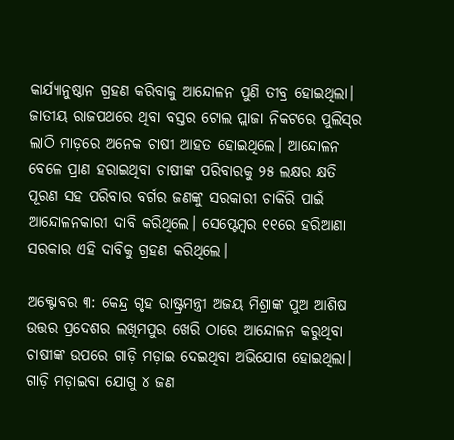କାର୍ଯ୍ୟାନୁଷ୍ଠାନ ଗ୍ରହଣ କରିବାକୁ ଆନ୍ଦୋଳନ ପୁଣି ତୀବ୍ର ହୋଇଥିଲା। ଜାତୀୟ ରାଜପଥରେ ଥିବା ବସ୍ତର ଟୋଲ ପ୍ଲାଜା ନିକଟରେ ପୁଲିସ୍‌ର ଲାଠି ମାଡ଼ରେ ଅନେକ ଚାଷୀ ଆହତ ହୋଇଥିଲେ। ଆନ୍ଦୋଳନ ବେଳେ ପ୍ରାଣ ହରାଇଥିବା ଚାଷୀଙ୍କ ପରିବାରକୁ ୨୫ ଲକ୍ଷର କ୍ଷତି ପୂରଣ ସହ ପରିବାର ବର୍ଗର ଜଣଙ୍କୁ ସରକାରୀ ଚାକିରି ପାଇଁ ଆନ୍ଦୋଳନକାରୀ ଦାବି କରିଥିଲେ। ସେପ୍ଟେମ୍ବର ୧୧ରେ ହରିଆଣା ସରକାର ଏହି ଦାବିକୁ ଗ୍ରହଣ କରିଥିଲେ।

ଅକ୍ଟୋବର ୩: କେନ୍ଦ୍ର ଗୃହ ରାଷ୍ଟ୍ରମନ୍ତ୍ରୀ ଅଜୟ ମିଶ୍ରାଙ୍କ ପୁଅ ଆଶିଷ ଉତ୍ତର ପ୍ରଦେଶର ଲଖିମପୁର ଖେରି ଠାରେ ଆନ୍ଦୋଳନ କରୁଥିବା ଚାଷୀଙ୍କ ଉପରେ ଗାଡ଼ି ମଡ଼ାଇ ଦେଇଥିବା ଅଭିଯୋଗ ହୋଇଥିଲା। ଗାଡ଼ି ମଡ଼ାଇବା ଯୋଗୁ ୪ ଜଣ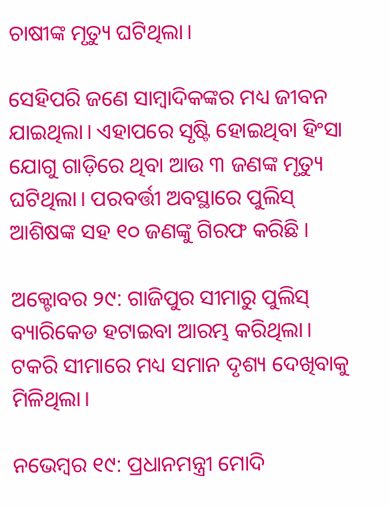ଚାଷୀଙ୍କ ମୃତ୍ୟୁ ଘଟିଥିଲା।

ସେହିପରି ଜଣେ ସାମ୍ବାଦିକଙ୍କର ମଧ୍ୟ ଜୀବନ ଯାଇଥିଲା। ଏହାପରେ ସୃଷ୍ଟି ହୋଇଥିବା ହିଂସା ଯୋଗୁ ଗାଡ଼ିରେ ଥିବା ଆଉ ୩ ଜଣଙ୍କ ମୃତ୍ୟୁ ଘଟିଥିଲା। ପରବର୍ତ୍ତୀ ଅବସ୍ଥାରେ ପୁଲିସ୍‌ ଆଶିଷଙ୍କ ସହ ୧୦ ଜଣଙ୍କୁ ଗିରଫ କରିଛି।

ଅକ୍ଟୋବର ୨୯: ଗାଜିପୁର ସୀମାରୁ ପୁଲିସ୍‌ ବ୍ୟାରିକେଡ ହଟାଇବା ଆରମ୍ଭ କରିଥିଲା। ଟକରି ସୀମାରେ ମଧ୍ୟ ସମାନ ଦୃଶ୍ୟ ଦେଖିବାକୁ ମିଳିଥିଲା।

ନଭେମ୍ବର ୧୯: ପ୍ରଧାନମନ୍ତ୍ରୀ ମୋଦି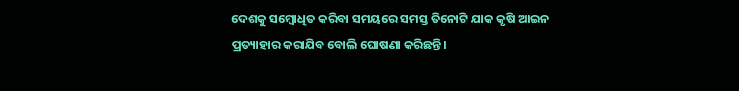ଦେଶକୁ ସମ୍ବୋଧିତ କରିବା ସମୟରେ ସମସ୍ତ ତିନୋଟି ଯାକ କୃଷି ଆଇନ ପ୍ରତ୍ୟାହାର କରାଯିବ ବୋଲି ଘୋଷଣା କରିଛନ୍ତି।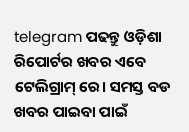telegram ପଢନ୍ତୁ ଓଡ଼ିଶା ରିପୋର୍ଟର ଖବର ଏବେ ଟେଲିଗ୍ରାମ୍ ରେ। ସମସ୍ତ ବଡ ଖବର ପାଇବା ପାଇଁ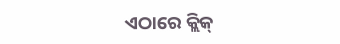ଏଠାରେ କ୍ଲିକ୍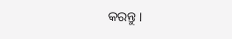କରନ୍ତୁ।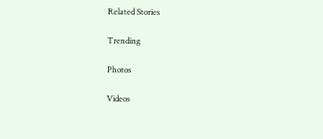Related Stories

Trending

Photos

Videos